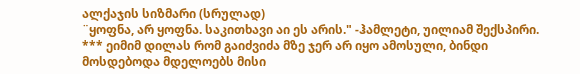ალქაჯის სიზმარი (სრულად)
¨ყოფნა, არ ყოფნა. საკითხავი აი ეს არის." -ჰამლეტი, უილიამ შექსპირი. *** ეიმიმ დილას რომ გაიძვიძა მზე ჯერ არ იყო ამოსული, ბინდი მოსდებოდა მდელოებს მისი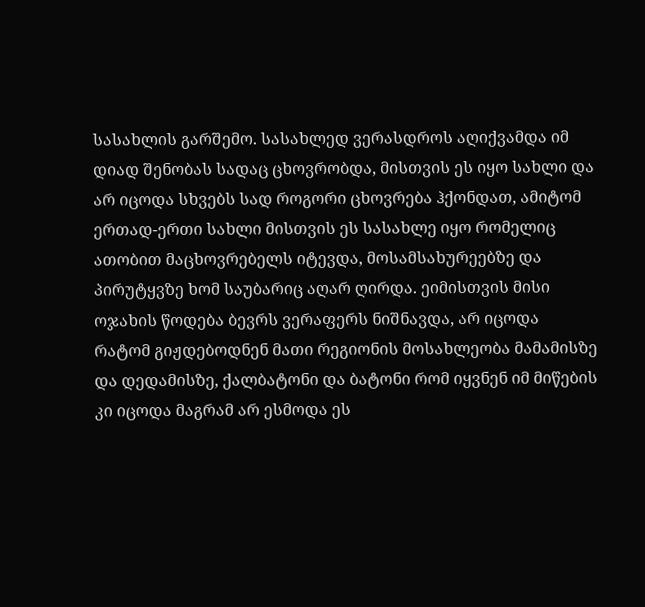სასახლის გარშემო. სასახლედ ვერასდროს აღიქვამდა იმ დიად შენობას სადაც ცხოვრობდა, მისთვის ეს იყო სახლი და არ იცოდა სხვებს სად როგორი ცხოვრება ჰქონდათ, ამიტომ ერთად-ერთი სახლი მისთვის ეს სასახლე იყო რომელიც ათობით მაცხოვრებელს იტევდა, მოსამსახურეებზე და პირუტყვზე ხომ საუბარიც აღარ ღირდა. ეიმისთვის მისი ოჯახის წოდება ბევრს ვერაფერს ნიშნავდა, არ იცოდა რატომ გიჟდებოდნენ მათი რეგიონის მოსახლეობა მამამისზე და დედამისზე, ქალბატონი და ბატონი რომ იყვნენ იმ მიწების კი იცოდა მაგრამ არ ესმოდა ეს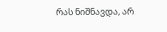რას ნიშნავდა, არ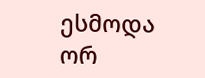ესმოდა ორ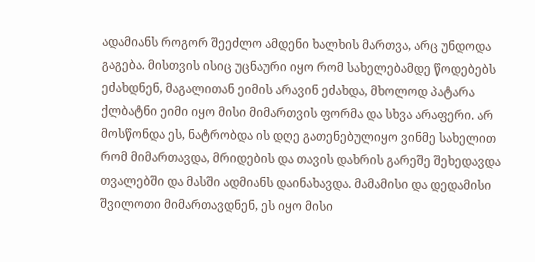ადამიანს როგორ შეეძლო ამდენი ხალხის მართვა, არც უნდოდა გაგება. მისთვის ისიც უცნაური იყო რომ სახელებამდე წოდებებს ეძახდნენ, მაგალითან ეიმის არავინ ეძახდა, მხოლოდ პატარა ქლბატნი ეიმი იყო მისი მიმართვის ფორმა და სხვა არაფერი. არ მოსწონდა ეს, ნატრობდა ის დღე გათენებულიყო ვინმე სახელით რომ მიმართავდა, მრიდების და თავის დახრის გარეშე შეხედავდა თვალებში და მასში ადმიანს დაინახავდა. მამამისი და დედამისი შვილოთი მიმართავდნენ, ეს იყო მისი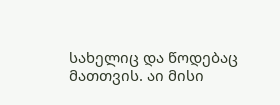სახელიც და წოდებაც მათთვის. აი მისი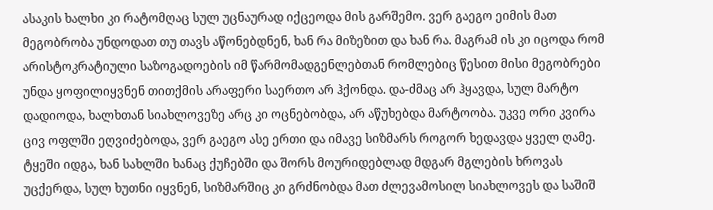ასაკის ხალხი კი რატომღაც სულ უცნაურად იქცეოდა მის გარშემო. ვერ გაეგო ეიმის მათ მეგობრობა უნდოდათ თუ თავს აწონებდნენ, ხან რა მიზეზით და ხან რა. მაგრამ ის კი იცოდა რომ არისტოკრატიული საზოგადოების იმ წარმომადგენლებთან რომლებიც წესით მისი მეგობრები უნდა ყოფილიყვნენ თითქმის არაფერი საერთო არ ჰქონდა. და-ძმაც არ ჰყავდა, სულ მარტო დადიოდა, ხალხთან სიახლოვეზე არც კი ოცნებობდა, არ აწუხებდა მარტოობა. უკვე ორი კვირა ცივ ოფლში ეღვიძებოდა, ვერ გაეგო ასე ერთი და იმავე სიზმარს როგორ ხედავდა ყველ ღამე. ტყეში იდგა, ხან სახლში ხანაც ქუჩებში და შორს მოურიდებლად მდგარ მგლების ხროვას უცქერდა, სულ ხუთნი იყვნენ, სიზმარშიც კი გრძნობდა მათ ძლევამოსილ სიახლოვეს და საშიშ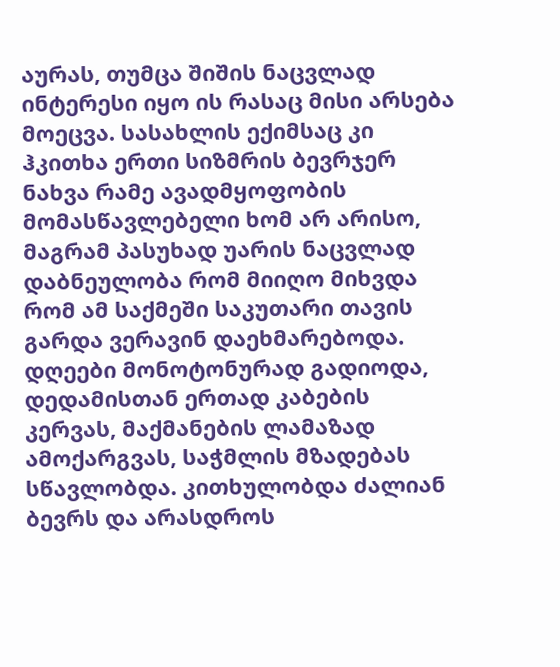აურას, თუმცა შიშის ნაცვლად ინტერესი იყო ის რასაც მისი არსება მოეცვა. სასახლის ექიმსაც კი ჰკითხა ერთი სიზმრის ბევრჯერ ნახვა რამე ავადმყოფობის მომასწავლებელი ხომ არ არისო, მაგრამ პასუხად უარის ნაცვლად დაბნეულობა რომ მიიღო მიხვდა რომ ამ საქმეში საკუთარი თავის გარდა ვერავინ დაეხმარებოდა. დღეები მონოტონურად გადიოდა, დედამისთან ერთად კაბების კერვას, მაქმანების ლამაზად ამოქარგვას, საჭმლის მზადებას სწავლობდა. კითხულობდა ძალიან ბევრს და არასდროს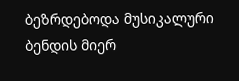ბეზრდებოდა მუსიკალური ბენდის მიერ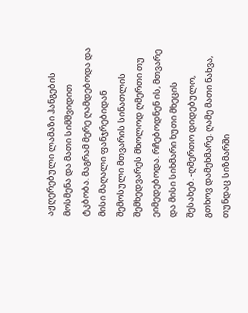აჟღერებული ლამაზი ჰანგების მოსმენა და მათი სიმშვიდით ტკბობა. მაგრამ მერე ღამდებოდა და მისი მაღალი ფანჯრებიდან შემოსული მთვარის სინათლის შემხედვარეს მხოლოდ ღმერთი თუ ეიმედებოდა. რჩებოდნენ ის, მთვარე და მისი სიხმარი ხუთი მხეცის შესახებ. -ღმერთო დიდებულო, გთხოვ დამეხმარე. ღამე მათი ნახვა, თუნდაც სიზმარში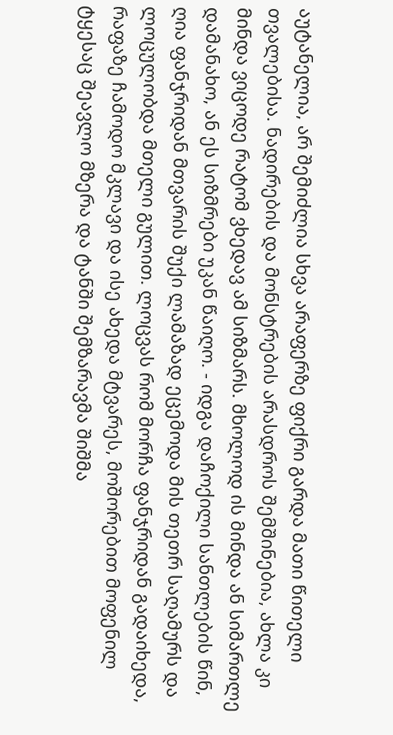აუტანელია, არ შემიძლია სხვა არაფერზე ფიქრი გარდა მათი წითელი თვალებისა. ნადირების და მონსტრების არასდროს შემშინებია, ახლა კი მინდა ვიცოდე რატომ ვხედავ ამ სიზმარს. მხოლოდ ის მინდა ან სიმართლე დამანახო, ან ეს სიზმრები უკან წაიღო. - იდგა დაჩოქილი სანთლების წინ, ღია ფანჯრიდან მთვარის შუქი ლამაზად ეცემოდა მის თეთრ საღამურს და ლოცულობდა მთელი გულით. ლოცვას რომ მორჩა ფანჯრიდან გადაიხედა, რაფაზე ჩამოდო მკლავი და ისე ახედა მტვარეს, მოშორებით მოფენილ ტყესაც შეავლო მზერა და ტანში შემზარავმა შიშმა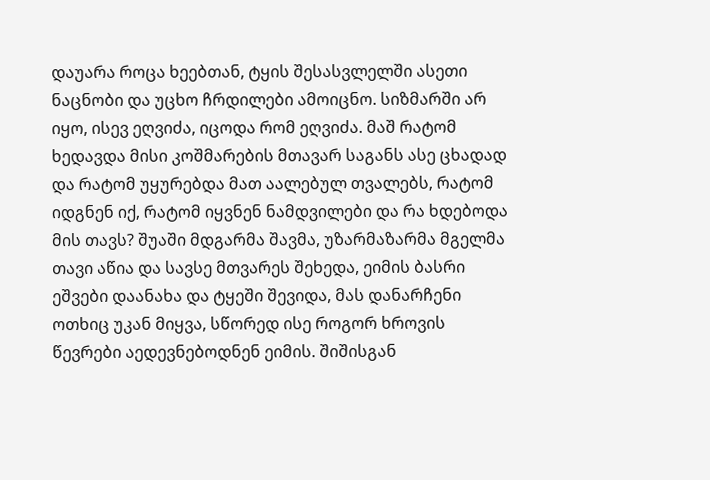დაუარა როცა ხეებთან, ტყის შესასვლელში ასეთი ნაცნობი და უცხო ჩრდილები ამოიცნო. სიზმარში არ იყო, ისევ ეღვიძა, იცოდა რომ ეღვიძა. მაშ რატომ ხედავდა მისი კოშმარების მთავარ საგანს ასე ცხადად და რატომ უყურებდა მათ აალებულ თვალებს, რატომ იდგნენ იქ, რატომ იყვნენ ნამდვილები და რა ხდებოდა მის თავს? შუაში მდგარმა შავმა, უზარმაზარმა მგელმა თავი აწია და სავსე მთვარეს შეხედა, ეიმის ბასრი ეშვები დაანახა და ტყეში შევიდა, მას დანარჩენი ოთხიც უკან მიყვა, სწორედ ისე როგორ ხროვის წევრები აედევნებოდნენ ეიმის. შიშისგან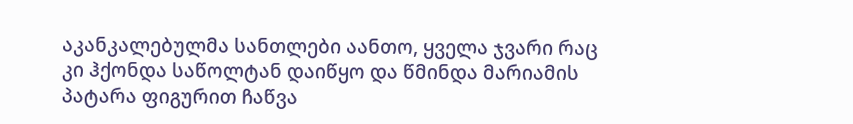აკანკალებულმა სანთლები აანთო, ყველა ჯვარი რაც კი ჰქონდა საწოლტან დაიწყო და წმინდა მარიამის პატარა ფიგურით ჩაწვა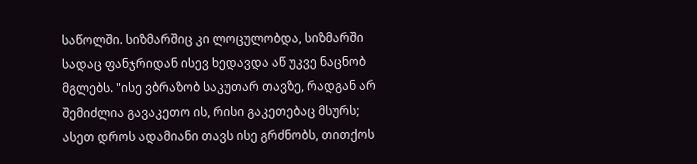საწოლში. სიზმარშიც კი ლოცულობდა, სიზმარში სადაც ფანჯრიდან ისევ ხედავდა აწ უკვე ნაცნობ მგლებს. "ისე ვბრაზობ საკუთარ თავზე, რადგან არ შემიძლია გავაკეთო ის, რისი გაკეთებაც მსურს; ასეთ დროს ადამიანი თავს ისე გრძნობს, თითქოს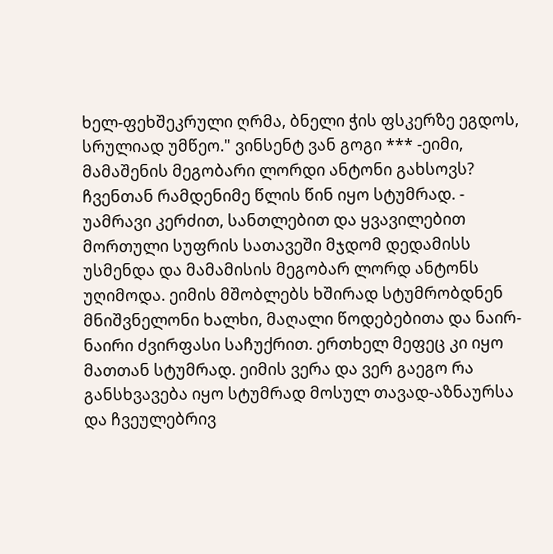ხელ-ფეხშეკრული ღრმა, ბნელი ჭის ფსკერზე ეგდოს, სრულიად უმწეო." ვინსენტ ვან გოგი *** -ეიმი, მამაშენის მეგობარი ლორდი ანტონი გახსოვს? ჩვენთან რამდენიმე წლის წინ იყო სტუმრად. - უამრავი კერძით, სანთლებით და ყვავილებით მორთული სუფრის სათავეში მჯდომ დედამისს უსმენდა და მამამისის მეგობარ ლორდ ანტონს უღიმოდა. ეიმის მშობლებს ხშირად სტუმრობდნენ მნიშვნელონი ხალხი, მაღალი წოდებებითა და ნაირ-ნაირი ძვირფასი საჩუქრით. ერთხელ მეფეც კი იყო მათთან სტუმრად. ეიმის ვერა და ვერ გაეგო რა განსხვავება იყო სტუმრად მოსულ თავად-აზნაურსა და ჩვეულებრივ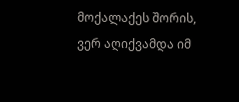მოქალაქეს შორის, ვერ აღიქვამდა იმ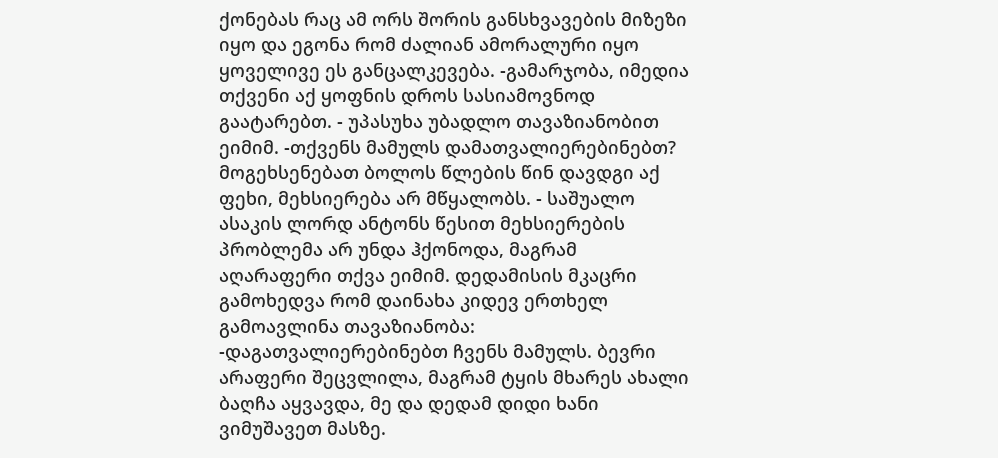ქონებას რაც ამ ორს შორის განსხვავების მიზეზი იყო და ეგონა რომ ძალიან ამორალური იყო ყოველივე ეს განცალკევება. -გამარჯობა, იმედია თქვენი აქ ყოფნის დროს სასიამოვნოდ გაატარებთ. - უპასუხა უბადლო თავაზიანობით ეიმიმ. -თქვენს მამულს დამათვალიერებინებთ? მოგეხსენებათ ბოლოს წლების წინ დავდგი აქ ფეხი, მეხსიერება არ მწყალობს. - საშუალო ასაკის ლორდ ანტონს წესით მეხსიერების პრობლემა არ უნდა ჰქონოდა, მაგრამ აღარაფერი თქვა ეიმიმ. დედამისის მკაცრი გამოხედვა რომ დაინახა კიდევ ერთხელ გამოავლინა თავაზიანობა: -დაგათვალიერებინებთ ჩვენს მამულს. ბევრი არაფერი შეცვლილა, მაგრამ ტყის მხარეს ახალი ბაღჩა აყვავდა, მე და დედამ დიდი ხანი ვიმუშავეთ მასზე.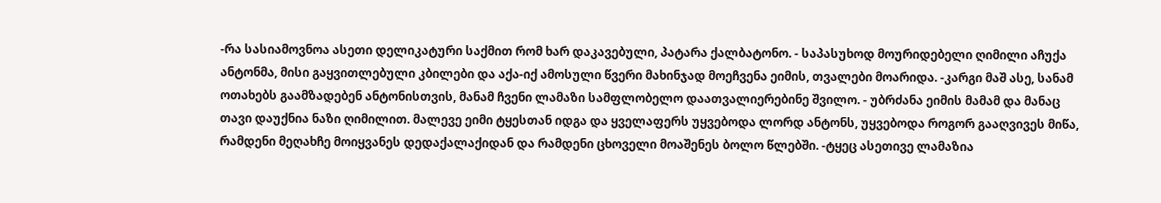-რა სასიამოვნოა ასეთი დელიკატური საქმით რომ ხარ დაკავებული, პატარა ქალბატონო. - საპასუხოდ მოურიდებელი ღიმილი აჩუქა ანტონმა, მისი გაყვითლებული კბილები და აქა-იქ ამოსული წვერი მახინჯად მოეჩვენა ეიმის, თვალები მოარიდა. -კარგი მაშ ასე, სანამ ოთახებს გაამზადებენ ანტონისთვის, მანამ ჩვენი ლამაზი სამფლობელო დაათვალიერებინე შვილო. - უბრძანა ეიმის მამამ და მანაც თავი დაუქნია ნაზი ღიმილით. მალევე ეიმი ტყესთან იდგა და ყველაფერს უყვებოდა ლორდ ანტონს, უყვებოდა როგორ გააღვივეს მიწა, რამდენი მეღახჩე მოიყვანეს დედაქალაქიდან და რამდენი ცხოველი მოაშენეს ბოლო წლებში. -ტყეც ასეთივე ლამაზია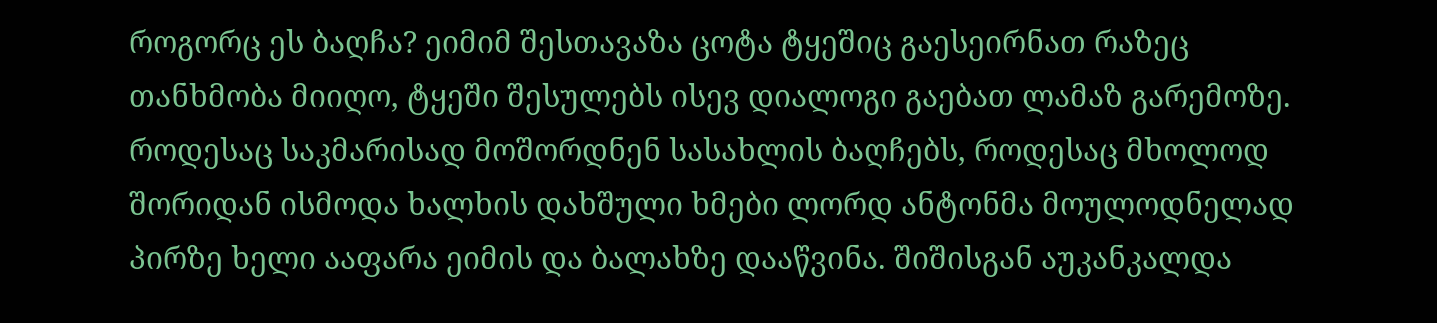როგორც ეს ბაღჩა? ეიმიმ შესთავაზა ცოტა ტყეშიც გაესეირნათ რაზეც თანხმობა მიიღო, ტყეში შესულებს ისევ დიალოგი გაებათ ლამაზ გარემოზე. როდესაც საკმარისად მოშორდნენ სასახლის ბაღჩებს, როდესაც მხოლოდ შორიდან ისმოდა ხალხის დახშული ხმები ლორდ ანტონმა მოულოდნელად პირზე ხელი ააფარა ეიმის და ბალახზე დააწვინა. შიშისგან აუკანკალდა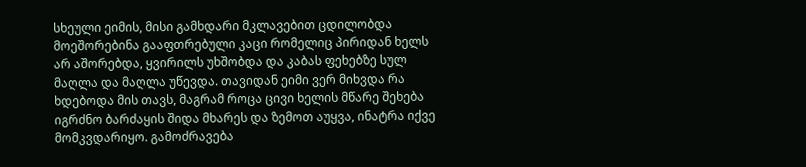სხეული ეიმის, მისი გამხდარი მკლავებით ცდილობდა მოეშორებინა გააფთრებული კაცი რომელიც პირიდან ხელს არ აშორებდა, ყვირილს უხშობდა და კაბას ფეხებზე სულ მაღლა და მაღლა უწევდა. თავიდან ეიმი ვერ მიხვდა რა ხდებოდა მის თავს, მაგრამ როცა ცივი ხელის მწარე შეხება იგრძნო ბარძაყის შიდა მხარეს და ზემოთ აუყვა, ინატრა იქვე მომკვდარიყო. გამოძრავება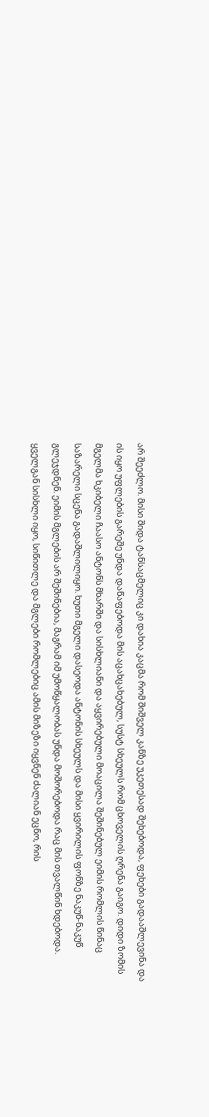არ შეეძლო. მისი შიდა ტანსაცმელიც კი დახია კაცმა რომ შიშველ კანზე უკეთესად შეხებოდა, ფეხები გადააშლევინა და ის იყო უფლების გარეშე უნდა დაწაფებოდა მის აცახცახებულ, სუსტ სხეულს რომ ცხოველის ღრენა გაიგო. დიდი ზომის მგელმა ხკიბელი ჩაასო ანტონს მხარში და სისხლიანი და აყვირებული მოაცილა შეშინებულ ეიმის რომლის წინაც საზარელი სცენა გადაშლილიყო. ხუთი მგელი დასეოდა ანტონის სხეულს და მისი ყვირილის ფონზე ნაკუწ-ნაკუწ გლეჯდნენ. ეიმის მგლების არ შეშინებია, მაგრამ იმ უმოწყალობას უნდა მოშორებოდა რაც მის თვალწინ ხდებოდა. ყველგან სისხლი იყო, სიწითლე და მგლები რომლებიც ამის მიზეზი იყვნენ ძალიან ეცნო, რის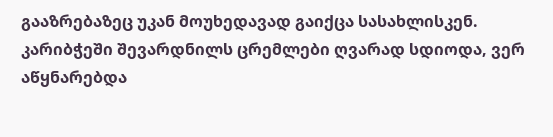გააზრებაზეც უკან მოუხედავად გაიქცა სასახლისკენ. კარიბჭეში შევარდნილს ცრემლები ღვარად სდიოდა, ვერ აწყნარებდა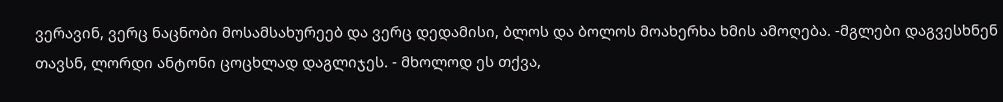ვერავინ, ვერც ნაცნობი მოსამსახურეებ და ვერც დედამისი, ბლოს და ბოლოს მოახერხა ხმის ამოღება. -მგლები დაგვესხნენ თავსნ, ლორდი ანტონი ცოცხლად დაგლიჯეს. - მხოლოდ ეს თქვა,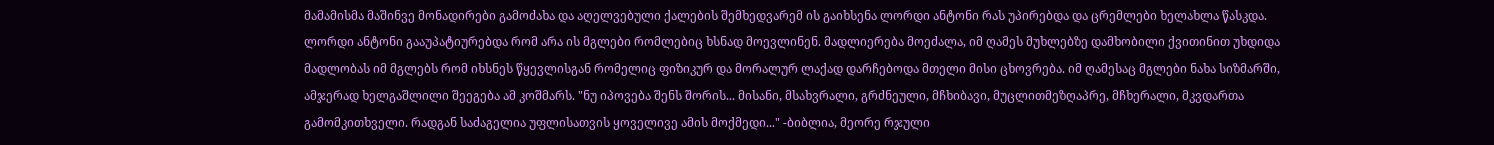მამამისმა მაშინვე მონადირები გამოძახა და აღელვებული ქალების შემხედვარემ ის გაიხსენა ლორდი ანტონი რას უპირებდა და ცრემლები ხელახლა წასკდა. ლორდი ანტონი გააუპატიურებდა რომ არა ის მგლები რომლებიც ხსნად მოევლინენ. მადლიერება მოეძალა, იმ ღამეს მუხლებზე დამხობილი ქვითინით უხდიდა მადლობას იმ მგლებს რომ იხსნეს წყევლისგან რომელიც ფიზიკურ და მორალურ ლაქად დარჩებოდა მთელი მისი ცხოვრება. იმ ღამესაც მგლები ნახა სიზმარში, ამჯერად ხელგაშლილი შეეგება ამ კოშმარს. "ნუ იპოვება შენს შორის... მისანი, მსახვრალი, გრძნეული, მჩხიბავი, მუცლითმეზღაპრე, მჩხერალი, მკვდართა გამომკითხველი. რადგან საძაგელია უფლისათვის ყოველივე ამის მოქმედი..." -ბიბლია, მეორე რჯული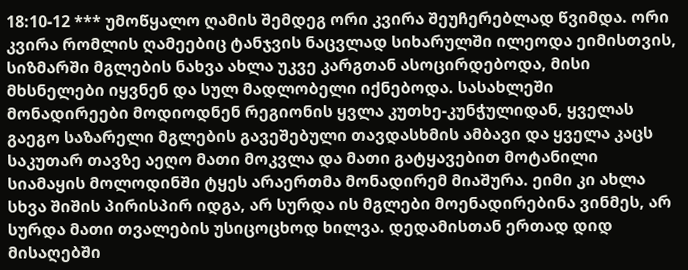18:10-12 *** უმოწყალო ღამის შემდეგ ორი კვირა შეუჩერებლად წვიმდა. ორი კვირა რომლის ღამეებიც ტანჯვის ნაცვლად სიხარულში ილეოდა ეიმისთვის, სიზმარში მგლების ნახვა ახლა უკვე კარგთან ასოცირდებოდა, მისი მხსნელები იყვნენ და სულ მადლობელი იქნებოდა. სასახლეში მონადირეები მოდიოდნენ რეგიონის ყვლა კუთხე-კუნჭულიდან, ყველას გაეგო საზარელი მგლების გავეშებული თავდასხმის ამბავი და ყველა კაცს საკუთარ თავზე აეღო მათი მოკვლა და მათი გატყავებით მოტანილი სიამაყის მოლოდინში ტყეს არაერთმა მონადირემ მიაშურა. ეიმი კი ახლა სხვა შიშის პირისპირ იდგა, არ სურდა ის მგლები მოენადირებინა ვინმეს, არ სურდა მათი თვალების უსიცოცხოდ ხილვა. დედამისთან ერთად დიდ მისაღებში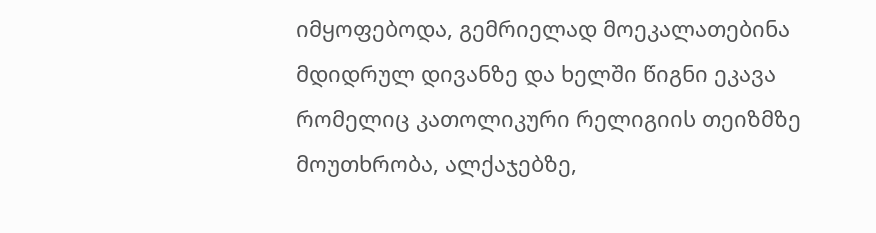იმყოფებოდა, გემრიელად მოეკალათებინა მდიდრულ დივანზე და ხელში წიგნი ეკავა რომელიც კათოლიკური რელიგიის თეიზმზე მოუთხრობა, ალქაჯებზე,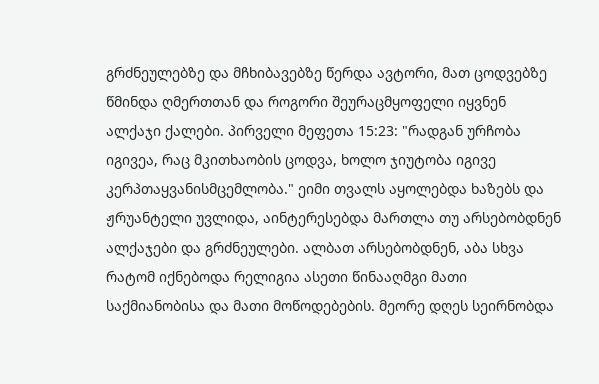გრძნეულებზე და მჩხიბავებზე წერდა ავტორი, მათ ცოდვებზე წმინდა ღმერთთან და როგორი შეურაცმყოფელი იყვნენ ალქაჯი ქალები. პირველი მეფეთა 15:23: "რადგან ურჩობა იგივეა, რაც მკითხაობის ცოდვა, ხოლო ჯიუტობა იგივე კერპთაყვანისმცემლობა." ეიმი თვალს აყოლებდა ხაზებს და ჟრუანტელი უვლიდა, აინტერესებდა მართლა თუ არსებობდნენ ალქაჯები და გრძნეულები. ალბათ არსებობდნენ, აბა სხვა რატომ იქნებოდა რელიგია ასეთი წინააღმგი მათი საქმიანობისა და მათი მოწოდებების. მეორე დღეს სეირნობდა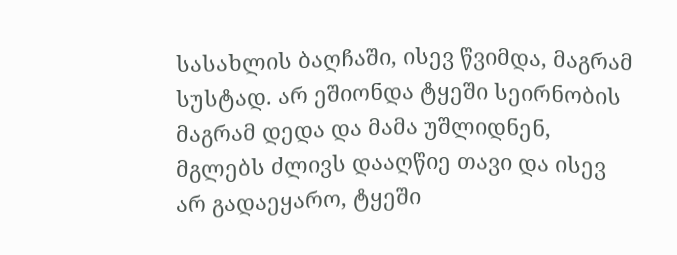სასახლის ბაღჩაში, ისევ წვიმდა, მაგრამ სუსტად. არ ეშიონდა ტყეში სეირნობის მაგრამ დედა და მამა უშლიდნენ, მგლებს ძლივს დააღწიე თავი და ისევ არ გადაეყარო, ტყეში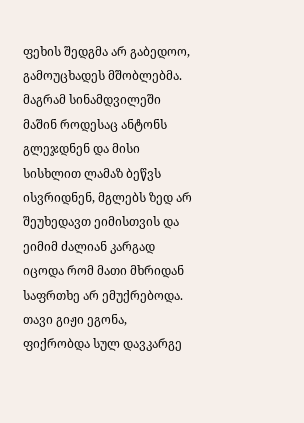ფეხის შედგმა არ გაბედოო, გამოუცხადეს მშობლებმა. მაგრამ სინამდვილეში მაშინ როდესაც ანტონს გლეჯდნენ და მისი სისხლით ლამაზ ბეწვს ისვრიდნენ, მგლებს ზედ არ შეუხედავთ ეიმისთვის და ეიმიმ ძალიან კარგად იცოდა რომ მათი მხრიდან საფრთხე არ ემუქრებოდა. თავი გიჟი ეგონა, ფიქრობდა სულ დავკარგე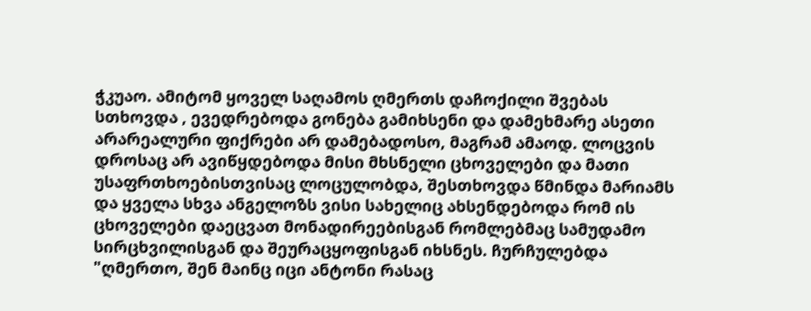ჭკუაო. ამიტომ ყოველ საღამოს ღმერთს დაჩოქილი შვებას სთხოვდა , ევედრებოდა გონება გამიხსენი და დამეხმარე ასეთი არარეალური ფიქრები არ დამებადოსო, მაგრამ ამაოდ. ლოცვის დროსაც არ ავიწყდებოდა მისი მხსნელი ცხოველები და მათი უსაფრთხოებისთვისაც ლოცულობდა, შესთხოვდა წმინდა მარიამს და ყველა სხვა ანგელოზს ვისი სახელიც ახსენდებოდა რომ ის ცხოველები დაეცვათ მონადირეებისგან რომლებმაც სამუდამო სირცხვილისგან და შეურაცყოფისგან იხსნეს. ჩურჩულებდა "ღმერთო, შენ მაინც იცი ანტონი რასაც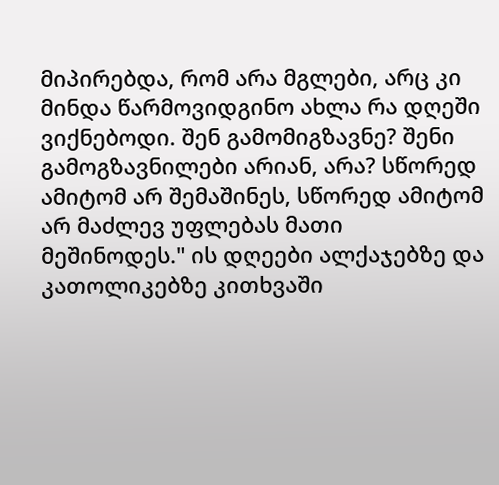მიპირებდა, რომ არა მგლები, არც კი მინდა წარმოვიდგინო ახლა რა დღეში ვიქნებოდი. შენ გამომიგზავნე? შენი გამოგზავნილები არიან, არა? სწორედ ამიტომ არ შემაშინეს, სწორედ ამიტომ არ მაძლევ უფლებას მათი მეშინოდეს." ის დღეები ალქაჯებზე და კათოლიკებზე კითხვაში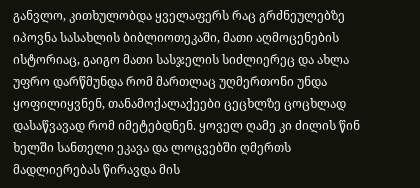განვლო, კითხულობდა ყველაფერს რაც გრძნეულებზე იპოვნა სასახლის ბიბლიოთეკაში, მათი აღმოცენების ისტორიაც, გაიგო მათი სასჯელის სიძლიერეც და ახლა უფრო დარწმუნდა რომ მართლაც უღმერთონი უნდა ყოფილიყვნენ, თანამოქალაქეები ცეცხლზე ცოცხლად დასაწვავად რომ იმეტებდნენ. ყოველ ღამე კი ძილის წინ ხელში სანთელი ეკავა და ლოცვებში ღმერთს მადლიერებას წირავდა მის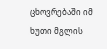ცხოვრებაში იმ ხუთი მგლის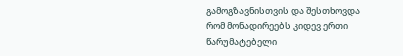გამოგზავნისთვის და შესთხოვდა რომ მონადირეებს კიდევ ერთი წარუმატებელი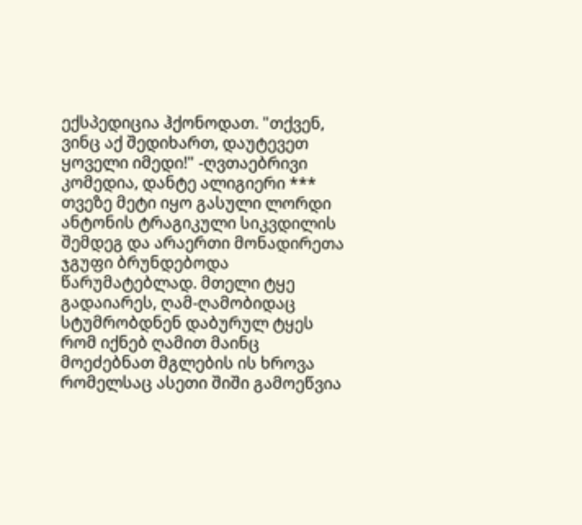ექსპედიცია ჰქონოდათ. "თქვენ, ვინც აქ შედიხართ, დაუტევეთ ყოველი იმედი!" -ღვთაებრივი კომედია, დანტე ალიგიერი *** თვეზე მეტი იყო გასული ლორდი ანტონის ტრაგიკული სიკვდილის შემდეგ და არაერთი მონადირეთა ჯგუფი ბრუნდებოდა წარუმატებლად. მთელი ტყე გადაიარეს, ღამ-ღამობიდაც სტუმრობდნენ დაბურულ ტყეს რომ იქნებ ღამით მაინც მოეძებნათ მგლების ის ხროვა რომელსაც ასეთი შიში გამოეწვია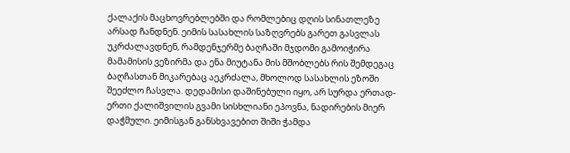ქალაქის მაცხოვრებლებში და რომლებიც დღის სინათლეზე არსად ჩანდნენ. ეიმის სასახლის საზღვრებს გარეთ გასვლას უკრძალავდნენ, რამდენჯერმე ბაღჩაში მჯდომი გამოიჭირა მამამისის ვეზირმა და ენა მიუტანა მის მშობლებს რის შემდეგაც ბაღჩასთან მიკარებაც აეკრძალა, მხოლოდ სასახლის ეზოში შეეძლო ჩასვლა. დედამისი დაშინებული იყო, არ სურდა ერთად-ერთი ქალიშვილის გვამი სისხლიანი ეპოვნა, ნადირების მიერ დაჭმული. ეიმისგან განსხვავებით შიში ჭამდა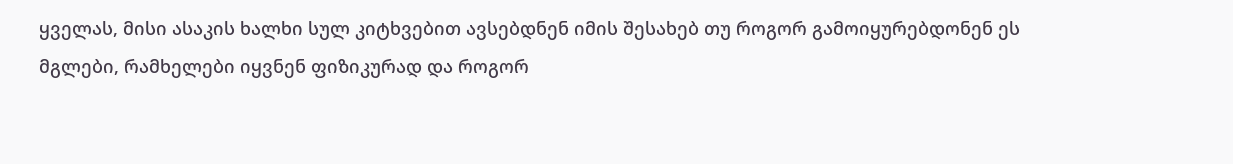ყველას, მისი ასაკის ხალხი სულ კიტხვებით ავსებდნენ იმის შესახებ თუ როგორ გამოიყურებდონენ ეს მგლები, რამხელები იყვნენ ფიზიკურად და როგორ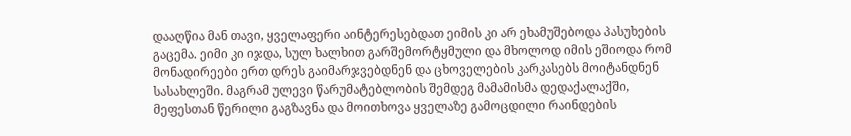დააღწია მან თავი, ყველაფერი აინტერესებდათ ეიმის კი არ ეხამუშებოდა პასუხების გაცემა. ეიმი კი იჯდა, სულ ხალხით გარშემორტყმული და მხოლოდ იმის ეშიოდა რომ მონადირეები ერთ დრეს გაიმარჯვებდნენ და ცხოველების კარკასებს მოიტანდნენ სასახლეში. მაგრამ ულევი წარუმატებლობის შემდეგ მამამისმა დედაქალაქში, მეფესთან წერილი გაგზავნა და მოითხოვა ყველაზე გამოცდილი რაინდების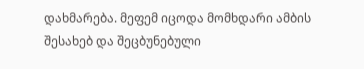დახმარება. მეფემ იცოდა მომხდარი ამბის შესახებ და შეცბუნებული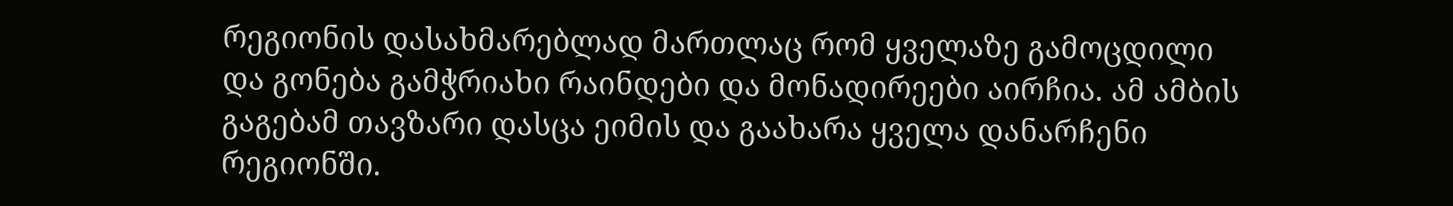რეგიონის დასახმარებლად მართლაც რომ ყველაზე გამოცდილი და გონება გამჭრიახი რაინდები და მონადირეები აირჩია. ამ ამბის გაგებამ თავზარი დასცა ეიმის და გაახარა ყველა დანარჩენი რეგიონში.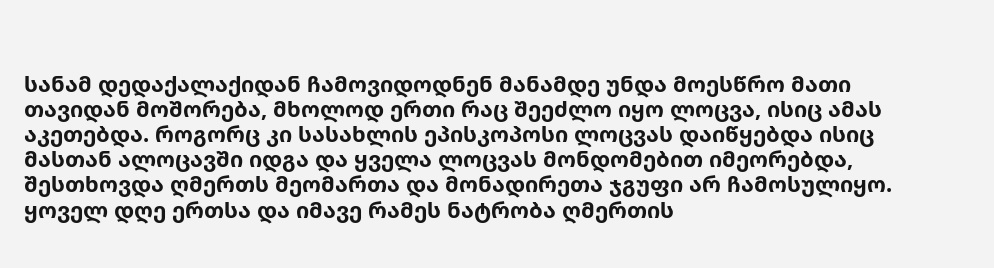სანამ დედაქალაქიდან ჩამოვიდოდნენ მანამდე უნდა მოესწრო მათი თავიდან მოშორება, მხოლოდ ერთი რაც შეეძლო იყო ლოცვა, ისიც ამას აკეთებდა. როგორც კი სასახლის ეპისკოპოსი ლოცვას დაიწყებდა ისიც მასთან ალოცავში იდგა და ყველა ლოცვას მონდომებით იმეორებდა, შესთხოვდა ღმერთს მეომართა და მონადირეთა ჯგუფი არ ჩამოსულიყო. ყოველ დღე ერთსა და იმავე რამეს ნატრობა ღმერთის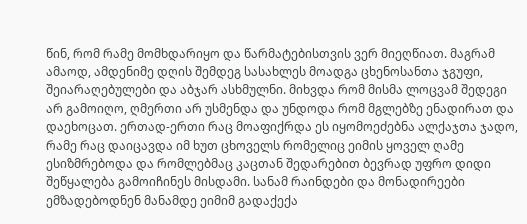წინ, რომ რამე მომხდარიყო და წარმატებისთვის ვერ მიეღწიათ. მაგრამ ამაოდ, ამდენიმე დღის შემდეგ სასახლეს მოადგა ცხენოსანთა ჯგუფი, შეიარაღებულები და აბჯარ ასხმულნი. მიხვდა რომ მისმა ლოცვამ შედეგი არ გამოიღო, ღმერთი არ უსმენდა და უნდოდა რომ მგლებზე ენადირათ და დაეხოცათ. ერთად-ერთი რაც მოაფიქრდა ეს იყომოეძებნა ალქაჯთა ჯადო, რამე რაც დაიცავდა იმ ხუთ ცხოველს რომელიც ეიმის ყოველ ღამე ესიზმრებოდა და რომლებმაც კაცთან შედარებით ბევრად უფრო დიდი შეწყალება გამოიჩინეს მისდამი. სანამ რაინდები და მონადირეები ემზადებოდნენ მანამდე ეიმიმ გადაქექა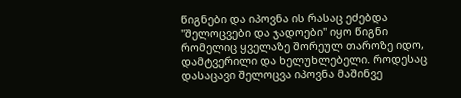წიგნები და იპოვნა ის რასაც ეძებდა "შელოცვები და ჯადოები" იყო წიგნი რომელიც ყველაზე შორეულ თაროზე იდო, დამტვერილი და ხელუხლებელი. როდესაც დასაცავი შელოცვა იპოვნა მაშინვე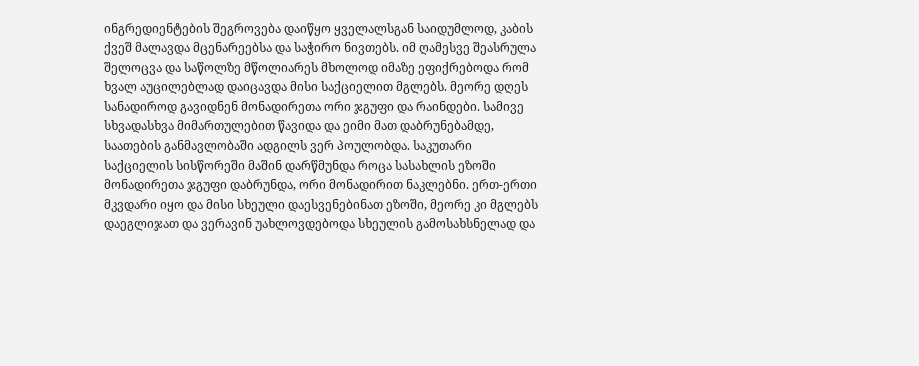ინგრედიენტების შეგროვება დაიწყო ყველალსგან საიდუმლოდ, კაბის ქვეშ მალავდა მცენარეებსა და საჭირო ნივთებს. იმ ღამესვე შეასრულა შელოცვა და საწოლზე მწოლიარეს მხოლოდ იმაზე ეფიქრებოდა რომ ხვალ აუცილებლად დაიცავდა მისი საქციელით მგლებს. მეორე დღეს სანადიროდ გავიდნენ მონადირეთა ორი ჯგუფი და რაინდები. სამივე სხვადასხვა მიმართულებით წავიდა და ეიმი მათ დაბრუნებამდე, საათების განმავლობაში ადგილს ვერ პოულობდა. საკუთარი საქციელის სისწორეში მაშინ დარწმუნდა როცა სასახლის ეზოში მონადირეთა ჯგუფი დაბრუნდა, ორი მონადირით ნაკლებნი. ერთ-ერთი მკვდარი იყო და მისი სხეული დაესვენებინათ ეზოში, მეორე კი მგლებს დაეგლიჯათ და ვერავინ უახლოვდებოდა სხეულის გამოსახსნელად და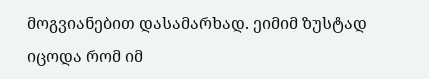მოგვიანებით დასამარხად. ეიმიმ ზუსტად იცოდა რომ იმ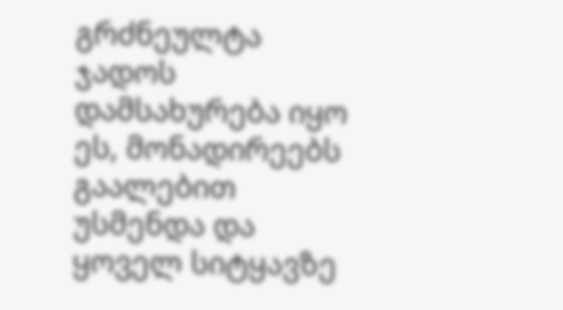გრძნეულტა ჯადოს დამსახურება იყო ეს, მონადირეებს გაალებით უსმენდა და ყოველ სიტყავზე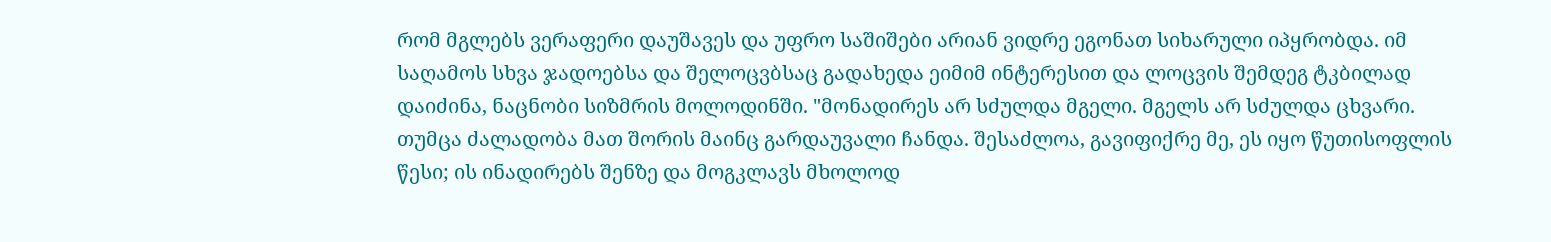რომ მგლებს ვერაფერი დაუშავეს და უფრო საშიშები არიან ვიდრე ეგონათ სიხარული იპყრობდა. იმ საღამოს სხვა ჯადოებსა და შელოცვბსაც გადახედა ეიმიმ ინტერესით და ლოცვის შემდეგ ტკბილად დაიძინა, ნაცნობი სიზმრის მოლოდინში. "მონადირეს არ სძულდა მგელი. მგელს არ სძულდა ცხვარი. თუმცა ძალადობა მათ შორის მაინც გარდაუვალი ჩანდა. შესაძლოა, გავიფიქრე მე, ეს იყო წუთისოფლის წესი; ის ინადირებს შენზე და მოგკლავს მხოლოდ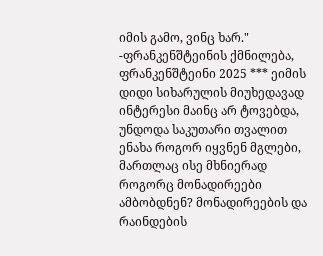იმის გამო, ვინც ხარ." -ფრანკენშტეინის ქმნილება, ფრანკენშტეინი 2025 *** ეიმის დიდი სიხარულის მიუხედავად ინტერესი მაინც არ ტოვებდა, უნდოდა საკუთარი თვალით ენახა როგორ იყვნენ მგლები, მართლაც ისე მხნიერად როგორც მონადირეები ამბობდნენ? მონადირეების და რაინდების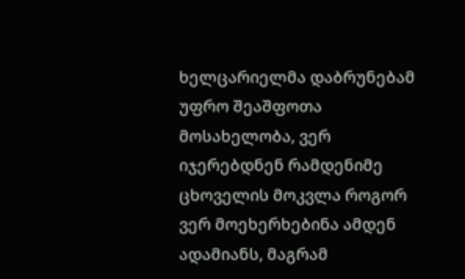ხელცარიელმა დაბრუნებამ უფრო შეაშფოთა მოსახელობა, ვერ იჯერებდნენ რამდენიმე ცხოველის მოკვლა როგორ ვერ მოეხერხებინა ამდენ ადამიანს, მაგრამ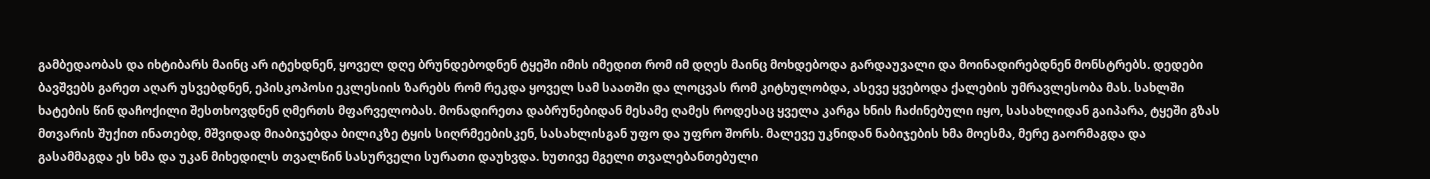გამბედაობას და იხტიბარს მაინც არ იტეხდნენ, ყოველ დღე ბრუნდებოდნენ ტყეში იმის იმედით რომ იმ დღეს მაინც მოხდებოდა გარდაუვალი და მოინადირებდნენ მონსტრებს. დედები ბავშვებს გარეთ აღარ უსვებდნენ, ეპისკოპოსი ეკლესიის ზარებს რომ რეკდა ყოველ სამ საათში და ლოცვას რომ კიტხულობდა, ასევე ყვებოდა ქალების უმრავლესობა მას. სახლში ხატების წინ დაჩოქილი შესთხოვდნენ ღმერთს მფარველობას. მონადირეთა დაბრუნებიდან მესამე ღამეს როდესაც ყველა კარგა ხნის ჩაძინებული იყო, სასახლიდან გაიპარა, ტყეში გზას მთვარის შუქით ინათებდ, მშვიდად მიაბიჯებდა ბილიკზე ტყის სიღრმეებისკენ, სასახლისგან უფო და უფრო შორს. მალევე უკნიდან ნაბიჯების ხმა მოესმა, მერე გაორმაგდა და გასამმაგდა ეს ხმა და უკან მიხედილს თვალწინ სასურველი სურათი დაუხვდა. ხუთივე მგელი თვალებანთებული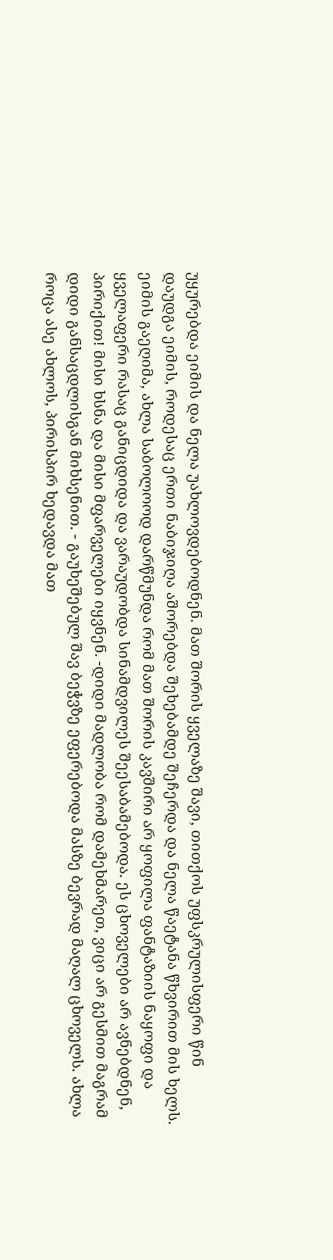უყურებდა ეიმის და ნელა უახლოვდებოდნენ. მათ შორის ყველაზე შავი, თითქოს უფსკრულისფერი წინ დაუდგა ეიმის, როდესაც ერთი ნაბიჯიღა აშორებდა შეხებამდე შეჩერდა და ნელა წაეტანა წხვირით მის ხელს. ეიმის გაეღიმა, ახლა საბოლოოდ დარწმუნდა რომ მათ შორის კავშირი არ ყოფილა ფანტაზიის ნაყოფი და ყველაფერი რასაც განიცდიდა და ვარაუდობდა სინამდვილეს შეესაბამებოდა. ეს ცხოველები არ ავნებდნენ, პირიქით! მისი ხსნა და მისი მფარველები იყვნენ. -დიდი მადლობა რომ დამეხმარეთ, ვიცი არ გესმით მაგრამ დიდი განსაცდლისგან მიხსენით. - გაუხეშებულ შავ ბეჭვზე ეფერებოდა მასზე ბევრად მაღალ ცხოველს. ახლა როცა ასე ახლოს, პირისპირ ხედავდა მათ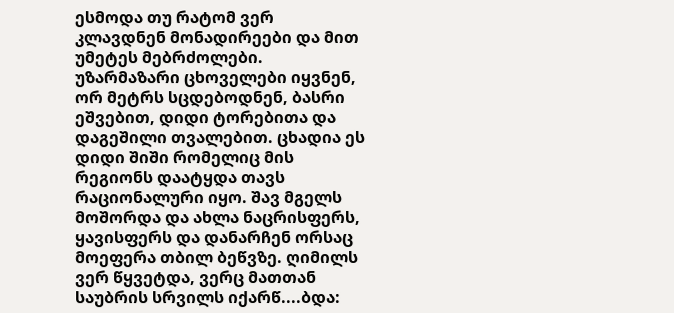ესმოდა თუ რატომ ვერ კლავდნენ მონადირეები და მით უმეტეს მებრძოლები. უზარმაზარი ცხოველები იყვნენ, ორ მეტრს სცდებოდნენ, ბასრი ეშვებით, დიდი ტორებითა და დაგეშილი თვალებით. ცხადია ეს დიდი შიში რომელიც მის რეგიონს დაატყდა თავს რაციონალური იყო. შავ მგელს მოშორდა და ახლა ნაცრისფერს, ყავისფერს და დანარჩენ ორსაც მოეფერა თბილ ბეწვზე. ღიმილს ვერ წყვეტდა, ვერც მათთან საუბრის სრვილს იქარწ....ბდა: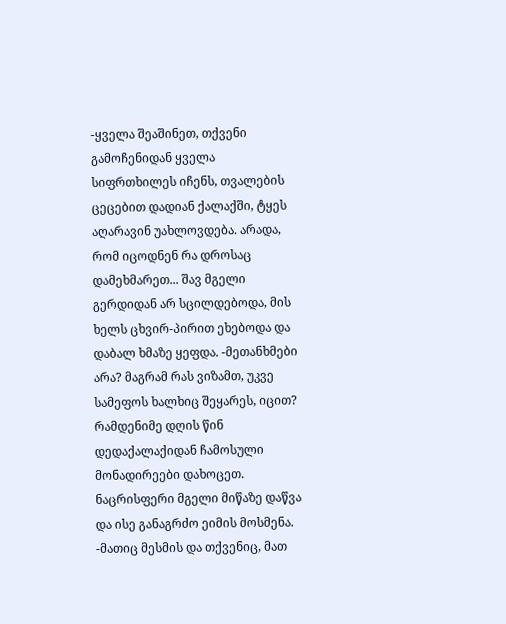-ყველა შეაშინეთ, თქვენი გამოჩენიდან ყველა სიფრთხილეს იჩენს, თვალების ცეცებით დადიან ქალაქში, ტყეს აღარავინ უახლოვდება. არადა, რომ იცოდნენ რა დროსაც დამეხმარეთ... შავ მგელი გერდიდან არ სცილდებოდა, მის ხელს ცხვირ-პირით ეხებოდა და დაბალ ხმაზე ყეფდა. -მეთანხმები არა? მაგრამ რას ვიზამთ, უკვე სამეფოს ხალხიც შეყარეს, იცით? რამდენიმე დღის წინ დედაქალაქიდან ჩამოსული მონადირეები დახოცეთ. ნაცრისფერი მგელი მიწაზე დაწვა და ისე განაგრძო ეიმის მოსმენა. -მათიც მესმის და თქვენიც, მათ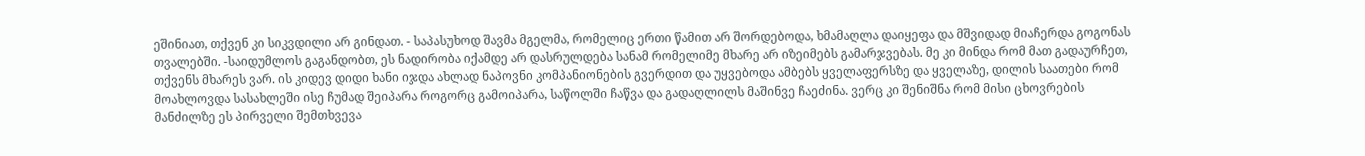ეშინიათ, თქვენ კი სიკვდილი არ გინდათ. - საპასუხოდ შავმა მგელმა, რომელიც ერთი წამით არ შორდებოდა, ხმამაღლა დაიყეფა და მშვიდად მიაჩერდა გოგონას თვალებში. -საიდუმლოს გაგანდობთ, ეს ნადირობა იქამდე არ დასრულდება სანამ რომელიმე მხარე არ იზეიმებს გამარჯვებას. მე კი მინდა რომ მათ გადაურჩეთ, თქვენს მხარეს ვარ. ის კიდევ დიდი ხანი იჯდა ახლად ნაპოვნი კომპანიონების გვერდით და უყვებოდა ამბებს ყველაფერსზე და ყველაზე, დილის საათები რომ მოახლოვდა სასახლეში ისე ჩუმად შეიპარა როგორც გამოიპარა, საწოლში ჩაწვა და გადაღლილს მაშინვე ჩაეძინა. ვერც კი შენიშნა რომ მისი ცხოვრების მანძილზე ეს პირველი შემთხვევა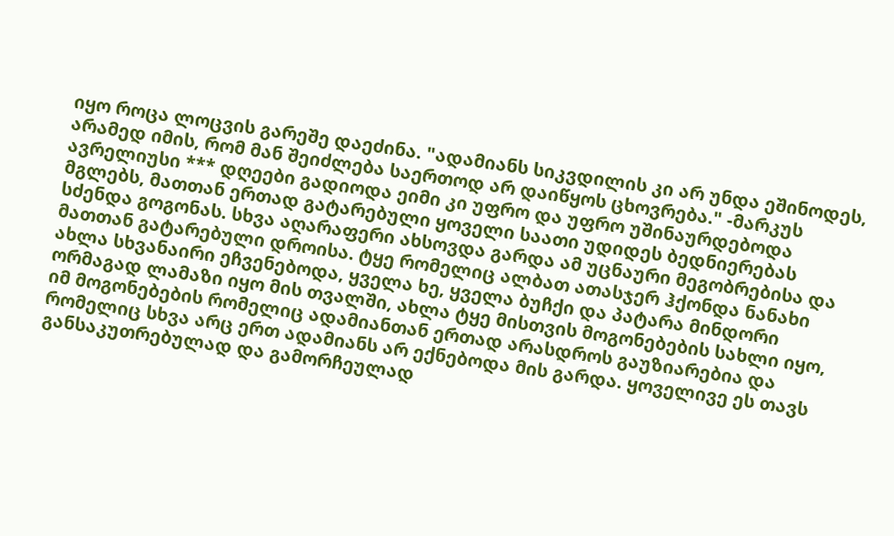იყო როცა ლოცვის გარეშე დაეძინა. "ადამიანს სიკვდილის კი არ უნდა ეშინოდეს, არამედ იმის, რომ მან შეიძლება საერთოდ არ დაიწყოს ცხოვრება." -მარკუს ავრელიუსი *** დღეები გადიოდა ეიმი კი უფრო და უფრო უშინაურდებოდა მგლებს, მათთან ერთად გატარებული ყოველი საათი უდიდეს ბედნიერებას სძენდა გოგონას. სხვა აღარაფერი ახსოვდა გარდა ამ უცნაური მეგობრებისა და მათთან გატარებული დროისა. ტყე რომელიც ალბათ ათასჯერ ჰქონდა ნანახი ახლა სხვანაირი ეჩვენებოდა, ყველა ხე, ყველა ბუჩქი და პატარა მინდორი ორმაგად ლამაზი იყო მის თვალში, ახლა ტყე მისთვის მოგონებების სახლი იყო, იმ მოგონებების რომელიც ადამიანთან ერთად არასდროს გაუზიარებია და რომელიც სხვა არც ერთ ადამიანს არ ექნებოდა მის გარდა. ყოველივე ეს თავს განსაკუთრებულად და გამორჩეულად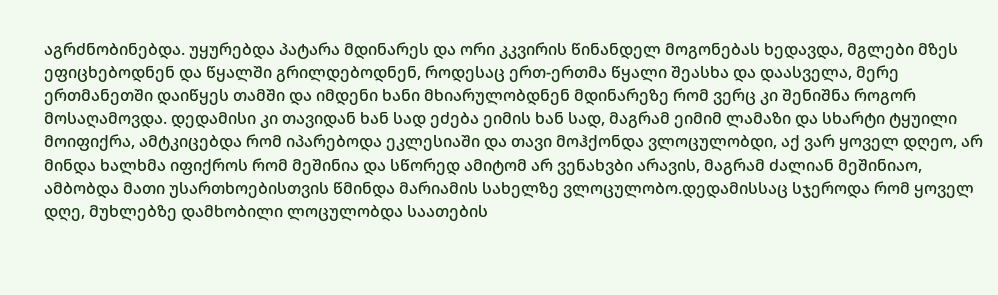აგრძნობინებდა. უყურებდა პატარა მდინარეს და ორი კკვირის წინანდელ მოგონებას ხედავდა, მგლები მზეს ეფიცხებოდნენ და წყალში გრილდებოდნენ, როდესაც ერთ-ერთმა წყალი შეასხა და დაასველა, მერე ერთმანეთში დაიწყეს თამში და იმდენი ხანი მხიარულობდნენ მდინარეზე რომ ვერც კი შენიშნა როგორ მოსაღამოვდა. დედამისი კი თავიდან ხან სად ეძება ეიმის ხან სად, მაგრამ ეიმიმ ლამაზი და სხარტი ტყუილი მოიფიქრა, ამტკიცებდა რომ იპარებოდა ეკლესიაში და თავი მოჰქონდა ვლოცულობდი, აქ ვარ ყოველ დღეო, არ მინდა ხალხმა იფიქროს რომ მეშინია და სწორედ ამიტომ არ ვენახვბი არავის, მაგრამ ძალიან მეშინიაო, ამბობდა მათი უსართხოებისთვის წმინდა მარიამის სახელზე ვლოცულობო.დედამისსაც სჯეროდა რომ ყოველ დღე, მუხლებზე დამხობილი ლოცულობდა საათების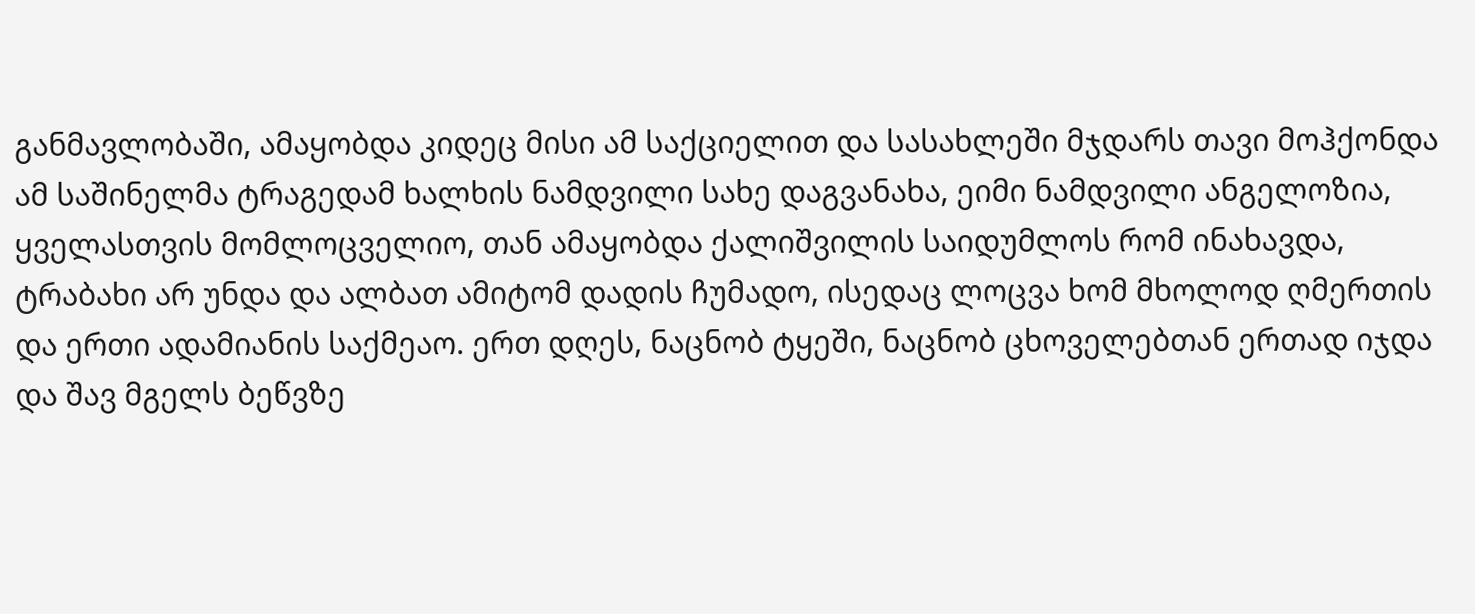განმავლობაში, ამაყობდა კიდეც მისი ამ საქციელით და სასახლეში მჯდარს თავი მოჰქონდა ამ საშინელმა ტრაგედამ ხალხის ნამდვილი სახე დაგვანახა, ეიმი ნამდვილი ანგელოზია, ყველასთვის მომლოცველიო, თან ამაყობდა ქალიშვილის საიდუმლოს რომ ინახავდა, ტრაბახი არ უნდა და ალბათ ამიტომ დადის ჩუმადო, ისედაც ლოცვა ხომ მხოლოდ ღმერთის და ერთი ადამიანის საქმეაო. ერთ დღეს, ნაცნობ ტყეში, ნაცნობ ცხოველებთან ერთად იჯდა და შავ მგელს ბეწვზე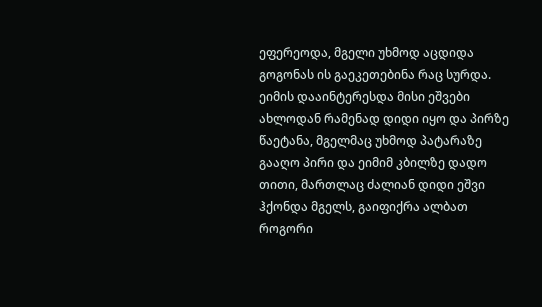ეფერეოდა, მგელი უხმოდ აცდიდა გოგონას ის გაეკეთებინა რაც სურდა. ეიმის დააინტერესდა მისი ეშვები ახლოდან რამენად დიდი იყო და პირზე წაეტანა, მგელმაც უხმოდ პატარაზე გააღო პირი და ეიმიმ კბილზე დადო თითი, მართლაც ძალიან დიდი ეშვი ჰქონდა მგელს, გაიფიქრა ალბათ როგორი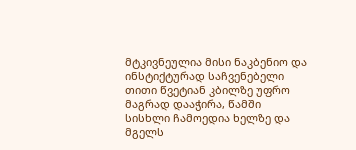მტკივნეულია მისი ნაკბენიო და ინსტიქტურად საჩვენებელი თითი წვეტიან კბილზე უფრო მაგრად დააჭირა, წამში სისხლი ჩამოედია ხელზე და მგელს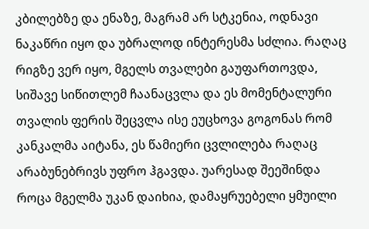კბილებზე და ენაზე, მაგრამ არ სტკენია, ოდნავი ნაკაწრი იყო და უბრალოდ ინტერესმა სძლია. რაღაც რიგზე ვერ იყო, მგელს თვალები გაუფართოვდა, სიშავე სიწითლემ ჩაანაცვლა და ეს მომენტალური თვალის ფერის შეცვლა ისე ეუცხოვა გოგონას რომ კანკალმა აიტანა, ეს წამიერი ცვლილება რაღაც არაბუნებრივს უფრო ჰგავდა. უარესად შეეშინდა როცა მგელმა უკან დაიხია, დამაყრუებელი ყმუილი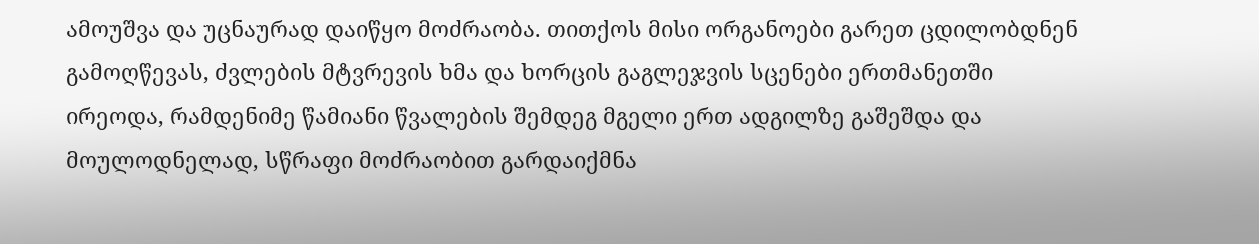ამოუშვა და უცნაურად დაიწყო მოძრაობა. თითქოს მისი ორგანოები გარეთ ცდილობდნენ გამოღწევას, ძვლების მტვრევის ხმა და ხორცის გაგლეჯვის სცენები ერთმანეთში ირეოდა, რამდენიმე წამიანი წვალების შემდეგ მგელი ერთ ადგილზე გაშეშდა და მოულოდნელად, სწრაფი მოძრაობით გარდაიქმნა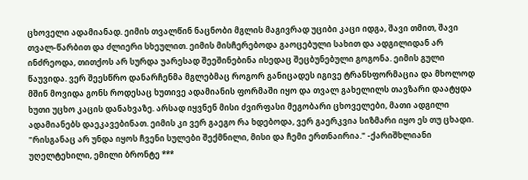ცხოველი ადამიანად. ეიმის თვალწინ ნაცნობი მგლის მაგივრად უციბი კაცი იდგა, შავი თმით, შავი თვალ-წარბით და ძლიერი სხეულით. ეიმის მისჩერებოდა გაოცებული სახით და ადგილიდან არ ინძრეოდა, თითქოს არ სურდა უარესად შეეშინებინა ისედაც შეცბუნებული გოგონა. ეიმის გული წაუვიდა. ვერ შეესწრო დანარჩენმა მგლებმაც როგორ განიცადეს იგივე ტრანსფორმაცია და მხოლოდ მშინ მოვიდა გონს როდესაც ხუთივე ადამიანის ფორმაში იყო და თვალ გახელილს თავზარი დაატყდა ხუთი უცხო კაცის დანახვაზე. არსად იყვნენ მისი ძვირფასი მეგობარი ცხოველები, მათი ადგილი ადამიანებს დაეკავებინათ. ეიმის კი ვერ გაეგო რა ხდებოდა, ვერ გაერკვია სიზმარი იყო ეს თუ ცხადი. "რისგანაც არ უნდა იყოს ჩვენი სულები შექმნილი, მისი და ჩემი ერთნაირია." -ქარიშხლიანი უღელტეხილი, ემილი ბრონტე ***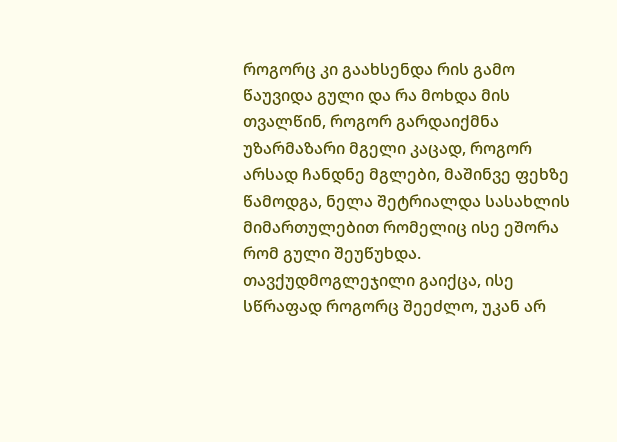როგორც კი გაახსენდა რის გამო წაუვიდა გული და რა მოხდა მის თვალწინ, როგორ გარდაიქმნა უზარმაზარი მგელი კაცად, როგორ არსად ჩანდნე მგლები, მაშინვე ფეხზე წამოდგა, ნელა შეტრიალდა სასახლის მიმართულებით რომელიც ისე ეშორა რომ გული შეუწუხდა. თავქუდმოგლეჯილი გაიქცა, ისე სწრაფად როგორც შეეძლო, უკან არ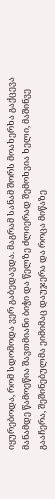იყურებოდა, რომ სდომოდა ვერ გაბედავდა. მაგრამ სანამ შორს მოახერხა გაქცევა მანამდე წამოეწია შავთმიანი ბიჭი და წელზე ძლიერად შემოხვია ხელი, მაშინვე გააჩერა, შეშინებულმა ეიმიმაც დაუჯერა და როცა მიწაზე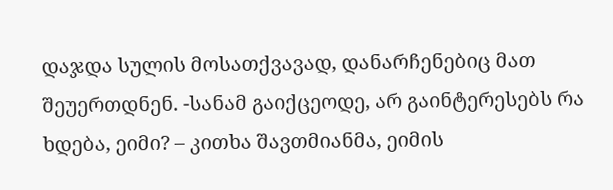დაჯდა სულის მოსათქვავად, დანარჩენებიც მათ შეუერთდნენ. -სანამ გაიქცეოდე, არ გაინტერესებს რა ხდება, ეიმი? – კითხა შავთმიანმა, ეიმის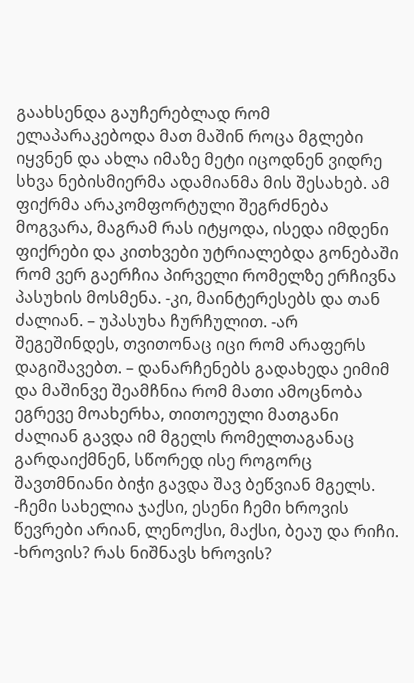გაახსენდა გაუჩერებლად რომ ელაპარაკებოდა მათ მაშინ როცა მგლები იყვნენ და ახლა იმაზე მეტი იცოდნენ ვიდრე სხვა ნებისმიერმა ადამიანმა მის შესახებ. ამ ფიქრმა არაკომფორტული შეგრძნება მოგვარა, მაგრამ რას იტყოდა, ისედა იმდენი ფიქრები და კითხვები უტრიალებდა გონებაში რომ ვერ გაერჩია პირველი რომელზე ერჩივნა პასუხის მოსმენა. -კი, მაინტერესებს და თან ძალიან. – უპასუხა ჩურჩულით. -არ შეგეშინდეს, თვითონაც იცი რომ არაფერს დაგიშავებთ. – დანარჩენებს გადახედა ეიმიმ და მაშინვე შეამჩნია რომ მათი ამოცნობა ეგრევე მოახერხა, თითოეული მათგანი ძალიან გავდა იმ მგელს რომელთაგანაც გარდაიქმნენ, სწორედ ისე როგორც შავთმნიანი ბიჭი გავდა შავ ბეწვიან მგელს. -ჩემი სახელია ჯაქსი, ესენი ჩემი ხროვის წევრები არიან, ლენოქსი, მაქსი, ბეაუ და რიჩი. -ხროვის? რას ნიშნავს ხროვის?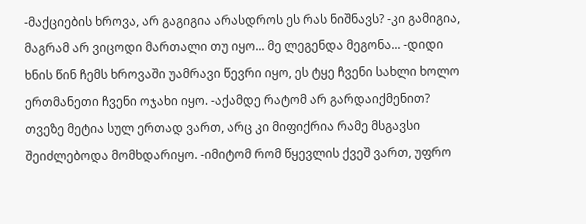-მაქციების ხროვა, არ გაგიგია არასდროს ეს რას ნიშნავს? -კი გამიგია, მაგრამ არ ვიცოდი მართალი თუ იყო... მე ლეგენდა მეგონა... -დიდი ხნის წინ ჩემს ხროვაში უამრავი წევრი იყო, ეს ტყე ჩვენი სახლი ხოლო ერთმანეთი ჩვენი ოჯახი იყო. -აქამდე რატომ არ გარდაიქმენით? თვეზე მეტია სულ ერთად ვართ, არც კი მიფიქრია რამე მსგავსი შეიძლებოდა მომხდარიყო. -იმიტომ რომ წყევლის ქვეშ ვართ, უფრო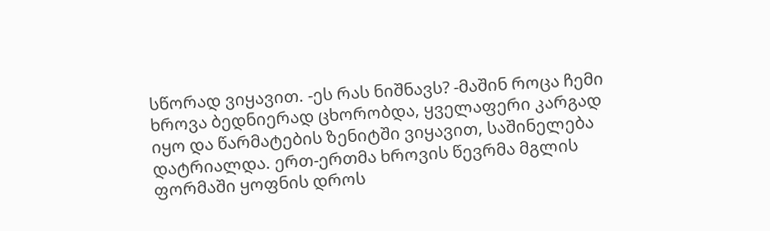სწორად ვიყავით. -ეს რას ნიშნავს? -მაშინ როცა ჩემი ხროვა ბედნიერად ცხორობდა, ყველაფერი კარგად იყო და წარმატების ზენიტში ვიყავით, საშინელება დატრიალდა. ერთ-ერთმა ხროვის წევრმა მგლის ფორმაში ყოფნის დროს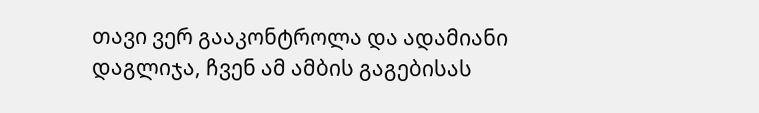თავი ვერ გააკონტროლა და ადამიანი დაგლიჯა, ჩვენ ამ ამბის გაგებისას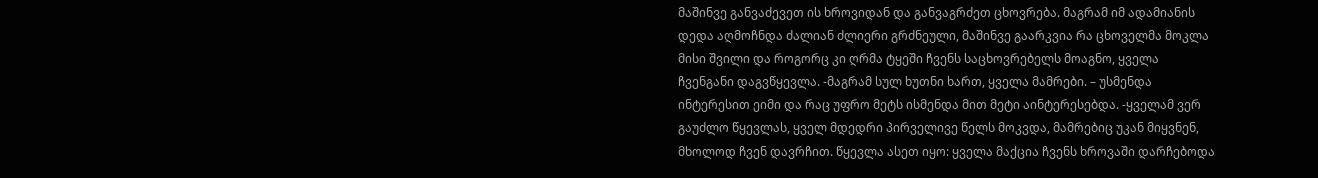მაშინვე განვაძევეთ ის ხროვიდან და განვაგრძეთ ცხოვრება. მაგრამ იმ ადამიანის დედა აღმოჩნდა ძალიან ძლიერი გრძნეული, მაშინვე გაარკვია რა ცხოველმა მოკლა მისი შვილი და როგორც კი ღრმა ტყეში ჩვენს საცხოვრებელს მოაგნო, ყველა ჩვენგანი დაგვწყევლა. -მაგრამ სულ ხუთნი ხართ, ყველა მამრები. – უსმენდა ინტერესით ეიმი და რაც უფრო მეტს ისმენდა მით მეტი აინტერესებდა. -ყველამ ვერ გაუძლო წყევლას, ყველ მდედრი პირველივე წელს მოკვდა, მამრებიც უკან მიყვნენ, მხოლოდ ჩვენ დავრჩით. წყევლა ასეთ იყო: ყველა მაქცია ჩვენს ხროვაში დარჩებოდა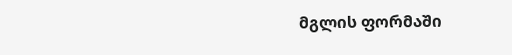მგლის ფორმაში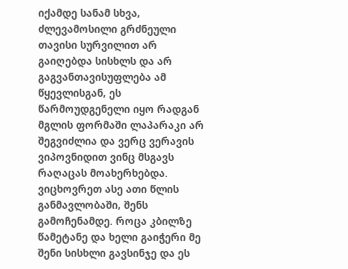იქამდე სანამ სხვა, ძლევამოსილი გრძნეული თავისი სურვილით არ გაიღებდა სისხლს და არ გაგვანთავისუფლება ამ წყევლისგან, ეს წარმოუდგენელი იყო რადგან მგლის ფორმაში ლაპარაკი არ შეგვიძლია და ვერც ვერავის ვიპოვნიდით ვინც მსგავს რაღაცას მოახერხებდა. ვიცხოვრეთ ასე ათი წლის განმავლობაში, შენს გამოჩენამდე. როცა კბილზე წამეტანე და ხელი გაიჭერი მე შენი სისხლი გავსინჯე და ეს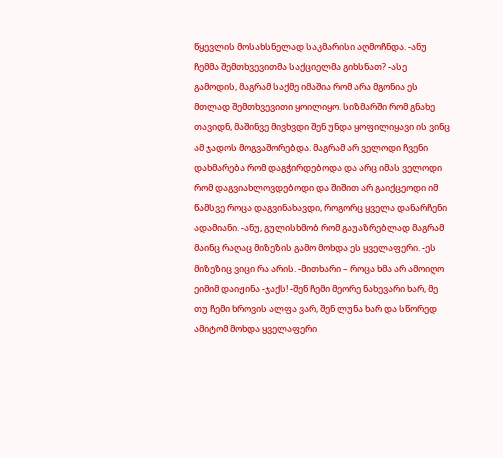წყევლის მოსახსნელად საკმარისი აღმოჩნდა. -ანუ ჩემმა შემთხვევითმა საქციელმა გიხსნათ? -ასე გამოდის, მაგრამ საქმე იმაშია რომ არა მგონია ეს მთლად შემთხვევითი ყოილიყო. სიზმარში რომ გნახე თავიდნ, მაშინვე მივხვდი შენ უნდა ყოფილიყავი ის ვინც ამ ჯადოს მოგვაშორებდა. მაგრამ არ ველოდი ჩვენი დახმარება რომ დაგჭირდებოდა და არც იმას ველოდი რომ დაგვიახლოვდებოდი და შიშით არ გაიქცეოდი იმ წამსვე როცა დაგვინახავდი, როგორც ყველა დანარჩენი ადამიანი. -ანუ, გულისხმობ რომ გაუაზრებლად მაგრამ მაინც რაღაც მიზეზის გამო მოხდა ეს ყველაფერი. -ეს მიზეზიც ვიცი რა არის. -მითხარი – როცა ხმა არ ამოიღო ეიმიმ დაიჟინა -ჯაქს! -შენ ჩემი მეორე ნახევარი ხარ, მე თუ ჩემი ხროვის ალფა ვარ, შენ ლუნა ხარ და სწორედ ამიტომ მოხდა ყველაფერი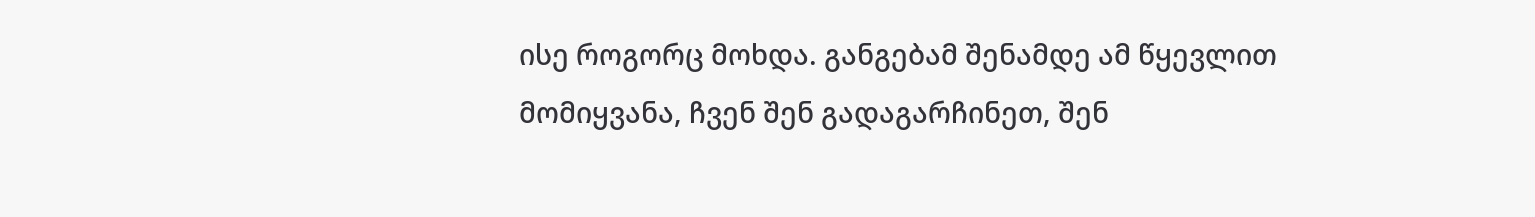ისე როგორც მოხდა. განგებამ შენამდე ამ წყევლით მომიყვანა, ჩვენ შენ გადაგარჩინეთ, შენ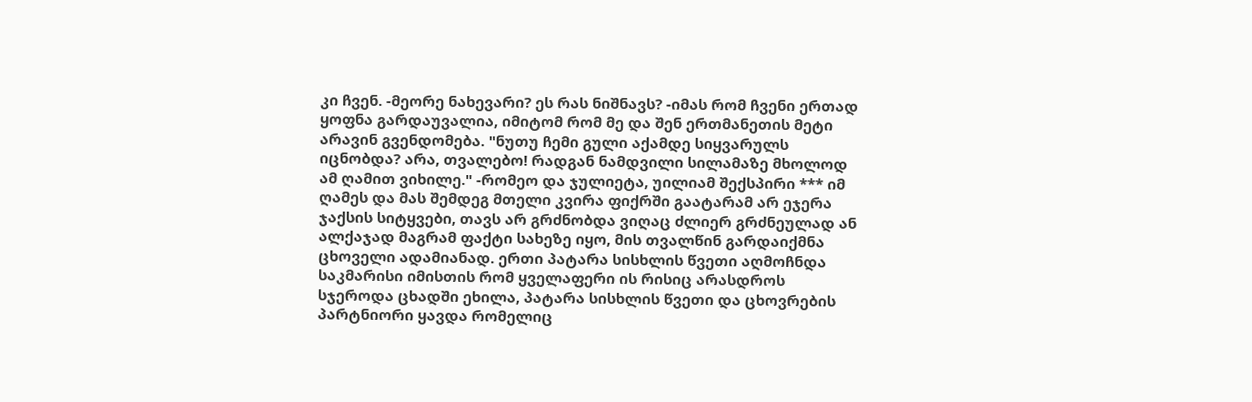კი ჩვენ. -მეორე ნახევარი? ეს რას ნიშნავს? -იმას რომ ჩვენი ერთად ყოფნა გარდაუვალია, იმიტომ რომ მე და შენ ერთმანეთის მეტი არავინ გვენდომება. "ნუთუ ჩემი გული აქამდე სიყვარულს იცნობდა? არა, თვალებო! რადგან ნამდვილი სილამაზე მხოლოდ ამ ღამით ვიხილე." -რომეო და ჯულიეტა, უილიამ შექსპირი *** იმ ღამეს და მას შემდეგ მთელი კვირა ფიქრში გაატარამ არ ეჯერა ჯაქსის სიტყვები, თავს არ გრძნობდა ვიღაც ძლიერ გრძნეულად ან ალქაჯად მაგრამ ფაქტი სახეზე იყო, მის თვალწინ გარდაიქმნა ცხოველი ადამიანად. ერთი პატარა სისხლის წვეთი აღმოჩნდა საკმარისი იმისთის რომ ყველაფერი ის რისიც არასდროს სჯეროდა ცხადში ეხილა, პატარა სისხლის წვეთი და ცხოვრების პარტნიორი ყავდა რომელიც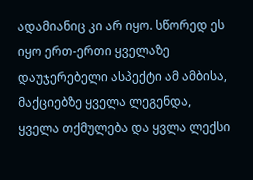ადამიანიც კი არ იყო. სწორედ ეს იყო ერთ-ერთი ყველაზე დაუჯერებელი ასპექტი ამ ამბისა, მაქციებზე ყველა ლეგენდა, ყველა თქმულება და ყვლა ლექსი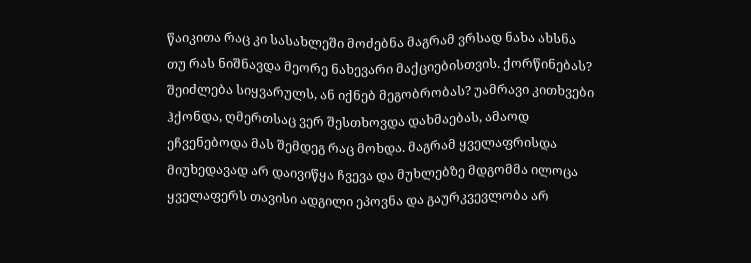წაიკითა რაც კი სასახლეში მოძებნა მაგრამ ვრსად ნახა ახსნა თუ რას ნიშნავდა მეორე ნახევარი მაქციებისთვის. ქორწინებას? შეიძლება სიყვარულს, ან იქნებ მეგობრობას? უამრავი კითხვები ჰქონდა, ღმერთსაც ვერ შესთხოვდა დახმაებას, ამაოდ ეჩვენებოდა მას შემდეგ რაც მოხდა. მაგრამ ყველაფრისდა მიუხედავად არ დაივიწყა ჩვევა და მუხლებზე მდგომმა ილოცა ყველაფერს თავისი ადგილი ეპოვნა და გაურკვევლობა არ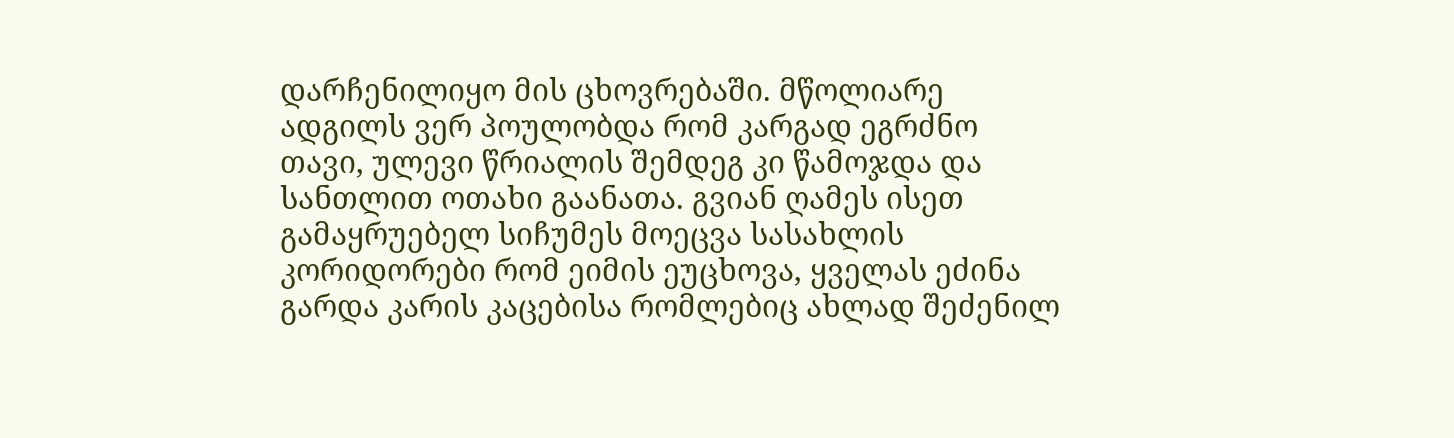დარჩენილიყო მის ცხოვრებაში. მწოლიარე ადგილს ვერ პოულობდა რომ კარგად ეგრძნო თავი, ულევი წრიალის შემდეგ კი წამოჯდა და სანთლით ოთახი გაანათა. გვიან ღამეს ისეთ გამაყრუებელ სიჩუმეს მოეცვა სასახლის კორიდორები რომ ეიმის ეუცხოვა, ყველას ეძინა გარდა კარის კაცებისა რომლებიც ახლად შეძენილ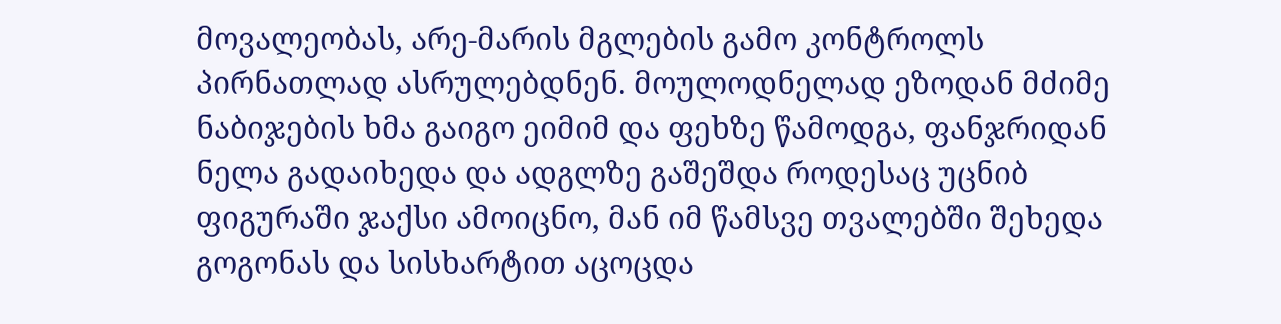მოვალეობას, არე-მარის მგლების გამო კონტროლს პირნათლად ასრულებდნენ. მოულოდნელად ეზოდან მძიმე ნაბიჯების ხმა გაიგო ეიმიმ და ფეხზე წამოდგა, ფანჯრიდან ნელა გადაიხედა და ადგლზე გაშეშდა როდესაც უცნიბ ფიგურაში ჯაქსი ამოიცნო, მან იმ წამსვე თვალებში შეხედა გოგონას და სისხარტით აცოცდა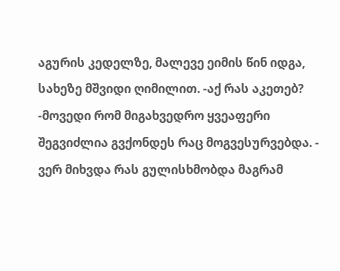აგურის კედელზე, მალევე ეიმის წინ იდგა, სახეზე მშვიდი ღიმილით. -აქ რას აკეთებ? -მოვედი რომ მიგახვედრო ყვეაფერი შეგვიძლია გვქონდეს რაც მოგვესურვებდა. - ვერ მიხვდა რას გულისხმობდა მაგრამ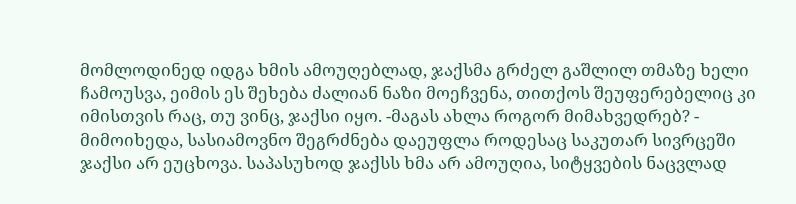მომლოდინედ იდგა ხმის ამოუღებლად, ჯაქსმა გრძელ გაშლილ თმაზე ხელი ჩამოუსვა, ეიმის ეს შეხება ძალიან ნაზი მოეჩვენა, თითქოს შეუფერებელიც კი იმისთვის რაც, თუ ვინც, ჯაქსი იყო. -მაგას ახლა როგორ მიმახვედრებ? - მიმოიხედა, სასიამოვნო შეგრძნება დაეუფლა როდესაც საკუთარ სივრცეში ჯაქსი არ ეუცხოვა. საპასუხოდ ჯაქსს ხმა არ ამოუღია, სიტყვების ნაცვლად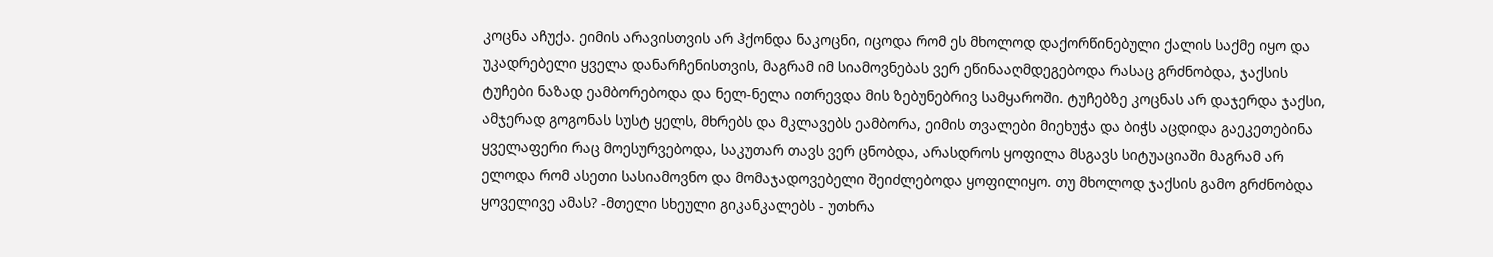კოცნა აჩუქა. ეიმის არავისთვის არ ჰქონდა ნაკოცნი, იცოდა რომ ეს მხოლოდ დაქორწინებული ქალის საქმე იყო და უკადრებელი ყველა დანარჩენისთვის, მაგრამ იმ სიამოვნებას ვერ ეწინააღმდეგებოდა რასაც გრძნობდა, ჯაქსის ტუჩები ნაზად ეამბორებოდა და ნელ-ნელა ითრევდა მის ზებუნებრივ სამყაროში. ტუჩებზე კოცნას არ დაჯერდა ჯაქსი, ამჯერად გოგონას სუსტ ყელს, მხრებს და მკლავებს ეამბორა, ეიმის თვალები მიეხუჭა და ბიჭს აცდიდა გაეკეთებინა ყველაფერი რაც მოესურვებოდა, საკუთარ თავს ვერ ცნობდა, არასდროს ყოფილა მსგავს სიტუაციაში მაგრამ არ ელოდა რომ ასეთი სასიამოვნო და მომაჯადოვებელი შეიძლებოდა ყოფილიყო. თუ მხოლოდ ჯაქსის გამო გრძნობდა ყოველივე ამას? -მთელი სხეული გიკანკალებს - უთხრა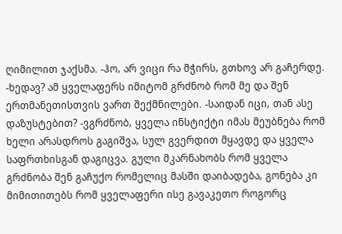ღიმილით ჯაქსმა. -ჰო, არ ვიცი რა მჭირს, გთხოვ არ გაჩერდე. -ხედავ? ამ ყველაფერს იმიტომ გრძნობ რომ მე და შენ ერთმანეთისთვის ვართ შექმნილები. -საიდან იცი, თან ასე დაზუსტებით? -ვგრძნობ, ყველა ინსტიქტი იმას მეუბნება რომ ხელი არასდროს გაგიშვა, სულ გვერდით მყავდე და ყველა საფრთხისგან დაგიცვა. გული მკარნახობს რომ ყველა გრძნობა შენ გაჩუქო რომელიც მასში დაიბადება, გონება კი მიმითითებს რომ ყველაფერი ისე გავაკეთო როგორც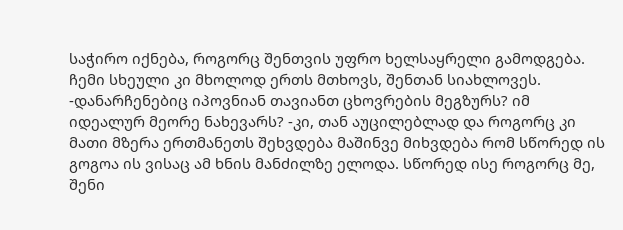საჭირო იქნება, როგორც შენთვის უფრო ხელსაყრელი გამოდგება. ჩემი სხეული კი მხოლოდ ერთს მთხოვს, შენთან სიახლოვეს. -დანარჩენებიც იპოვნიან თავიანთ ცხოვრების მეგზურს? იმ იდეალურ მეორე ნახევარს? -კი, თან აუცილებლად და როგორც კი მათი მზერა ერთმანეთს შეხვდება მაშინვე მიხვდება რომ სწორედ ის გოგოა ის ვისაც ამ ხნის მანძილზე ელოდა. სწორედ ისე როგორც მე, შენი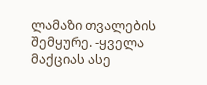ლამაზი თვალების შემყურე. -ყველა მაქციას ასე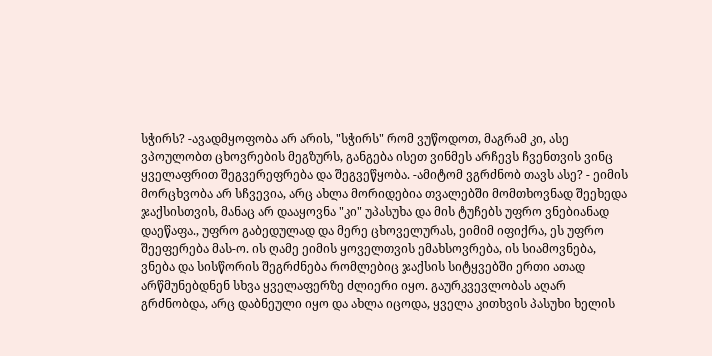სჭირს? -ავადმყოფობა არ არის, "სჭირს" რომ ვუწოდოთ, მაგრამ კი, ასე ვპოულობთ ცხოვრების მეგზურს, განგება ისეთ ვინმეს არჩევს ჩვენთვის ვინც ყველაფრით შეგვერეფრება და შეგვეწყობა. -ამიტომ ვგრძნობ თავს ასე? - ეიმის მორცხვობა არ სჩვევია, არც ახლა მორიდებია თვალებში მომთხოვნად შეეხედა ჯაქსისთვის, მანაც არ დააყოვნა "კი" უპასუხა და მის ტუჩებს უფრო ვნებიანად დაეწაფა., უფრო გაბედულად და მერე ცხოველურას, ეიმიმ იფიქრა, ეს უფრო შეეფერება მას-ო. ის ღამე ეიმის ყოველთვის ემახსოვრება, ის სიამოვნება, ვნება და სისწორის შეგრძნება რომლებიც ჯაქსის სიტყვებში ერთი ათად არწმუნებდნენ სხვა ყველაფერზე ძლიერი იყო. გაურკვევლობას აღარ გრძნობდა, არც დაბნეული იყო და ახლა იცოდა, ყველა კითხვის პასუხი ხელის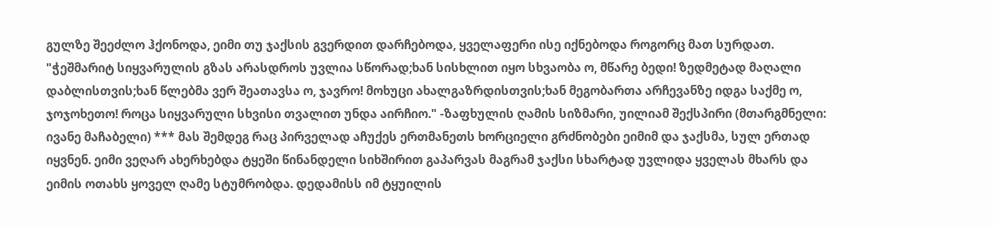გულზე შეეძლო ჰქონოდა, ეიმი თუ ჯაქსის გვერდით დარჩებოდა, ყველაფერი ისე იქნებოდა როგორც მათ სურდათ. "ჭეშმარიტ სიყვარულის გზას არასდროს უვლია სწორად;ხან სისხლით იყო სხვაობა ო, მწარე ბედი! ზედმეტად მაღალი დაბლისთვის;ხან წლებმა ვერ შეათავსა ო, ჯავრო! მოხუცი ახალგაზრდისთვის;ხან მეგობართა არჩევანზე იდგა საქმე ო, ჯოჯოხეთო! როცა სიყვარული სხვისი თვალით უნდა აირჩიო." -ზაფხულის ღამის სიზმარი, უილიამ შექსპირი (მთარგმნელი: ივანე მაჩაბელი) *** მას შემდეგ რაც პირველად აჩუქეს ერთმანეთს ხორციელი გრძნობები ეიმიმ და ჯაქსმა, სულ ერთად იყვნენ. ეიმი ვეღარ ახერხებდა ტყეში წინანდელი სიხშირით გაპარვას მაგრამ ჯაქსი სხარტად უვლიდა ყველას მხარს და ეიმის ოთახს ყოველ ღამე სტუმრობდა. დედამისს იმ ტყუილის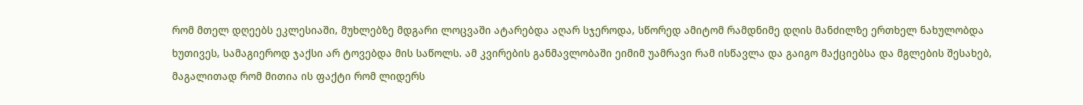რომ მთელ დღეებს ეკლესიაში, მუხლებზე მდგარი ლოცვაში ატარებდა აღარ სჯეროდა, სწორედ ამიტომ რამდნიმე დღის მანძილზე ერთხელ ნახულობდა ხუთივეს, სამაგიეროდ ჯაქსი არ ტოვებდა მის საწოლს. ამ კვირების განმავლობაში ეიმიმ უამრავი რამ ისწავლა და გაიგო მაქციებსა და მგლების შესახებ, მაგალითად რომ მითია ის ფაქტი რომ ლიდერს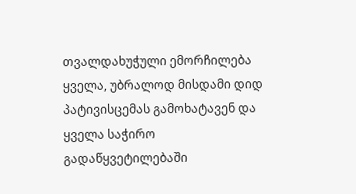თვალდახუჭული ემორჩილება ყველა, უბრალოდ მისდამი დიდ პატივისცემას გამოხატავენ და ყველა საჭირო გადაწყვეტილებაში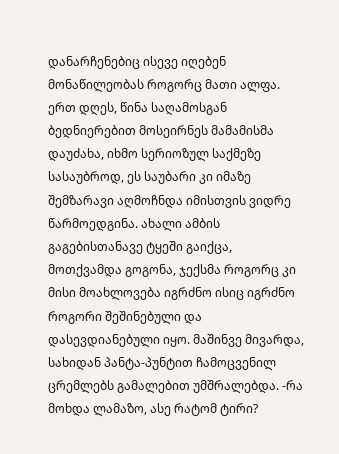დანარჩენებიც ისევე იღებენ მონაწილეობას როგორც მათი ალფა. ერთ დღეს, წინა საღამოსგან ბედნიერებით მოსეირნეს მამამისმა დაუძახა, იხმო სერიოზულ საქმეზე სასაუბროდ, ეს საუბარი კი იმაზე შემზარავი აღმოჩნდა იმისთვის ვიდრე წარმოედგინა. ახალი ამბის გაგებისთანავე ტყეში გაიქცა, მოთქვამდა გოგონა, ჯექსმა როგორც კი მისი მოახლოვება იგრძნო ისიც იგრძნო როგორი შეშინებული და დასევდიანებული იყო. მაშინვე მივარდა, სახიდან პანტა-პუნტით ჩამოცვენილ ცრემლებს გამალებით უმშრალებდა. -რა მოხდა ლამაზო, ასე რატომ ტირი?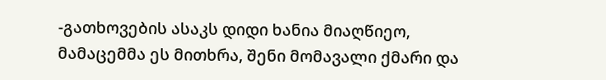-გათხოვების ასაკს დიდი ხანია მიაღწიეო, მამაცემმა ეს მითხრა, შენი მომავალი ქმარი და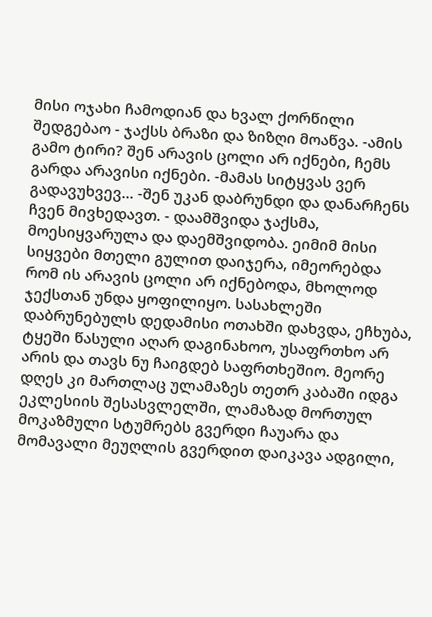მისი ოჯახი ჩამოდიან და ხვალ ქორწილი შედგებაო - ჯაქსს ბრაზი და ზიზღი მოაწვა. -ამის გამო ტირი? შენ არავის ცოლი არ იქნები, ჩემს გარდა არავისი იქნები. -მამას სიტყვას ვერ გადავუხვევ... -შენ უკან დაბრუნდი და დანარჩენს ჩვენ მივხედავთ. - დაამშვიდა ჯაქსმა, მოესიყვარულა და დაემშვიდობა. ეიმიმ მისი სიყვები მთელი გულით დაიჯერა, იმეორებდა რომ ის არავის ცოლი არ იქნებოდა, მხოლოდ ჯექსთან უნდა ყოფილიყო. სასახლეში დაბრუნებულს დედამისი ოთახში დახვდა, ეჩხუბა, ტყეში წასული აღარ დაგინახოო, უსაფრთხო არ არის და თავს ნუ ჩაიგდებ საფრთხეშიო. მეორე დღეს კი მართლაც ულამაზეს თეთრ კაბაში იდგა ეკლესიის შესასვლელში, ლამაზად მორთულ მოკაზმული სტუმრებს გვერდი ჩაუარა და მომავალი მეუღლის გვერდით დაიკავა ადგილი,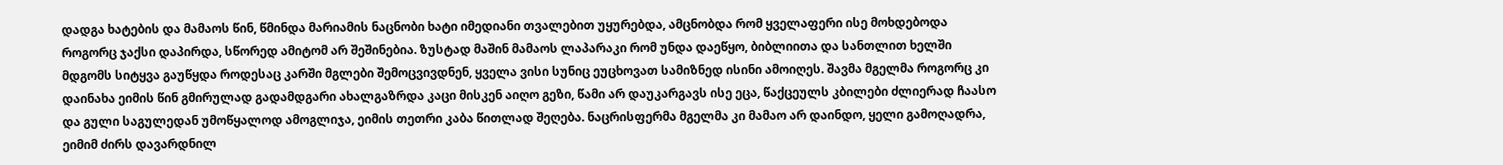დადგა ხატების და მამაოს წინ, წმინდა მარიამის ნაცნობი ხატი იმედიანი თვალებით უყურებდა, ამცნობდა რომ ყველაფერი ისე მოხდებოდა როგორც ჯაქსი დაპირდა, სწორედ ამიტომ არ შეშინებია. ზუსტად მაშინ მამაოს ლაპარაკი რომ უნდა დაეწყო, ბიბლიითა და სანთლით ხელში მდგომს სიტყვა გაუწყდა როდესაც კარში მგლები შემოცვივდნენ, ყველა ვისი სუნიც ეუცხოვათ სამიზნედ ისინი ამოიღეს. შავმა მგელმა როგორც კი დაინახა ეიმის წინ გმირულად გადამდგარი ახალგაზრდა კაცი მისკენ აიღო გეზი, წამი არ დაუკარგავს ისე ეცა, წაქცეულს კბილები ძლიერად ჩაასო და გული საგულედან უმოწყალოდ ამოგლიჯა, ეიმის თეთრი კაბა წითლად შეღება. ნაცრისფერმა მგელმა კი მამაო არ დაინდო, ყელი გამოღადრა, ეიმიმ ძირს დავარდნილ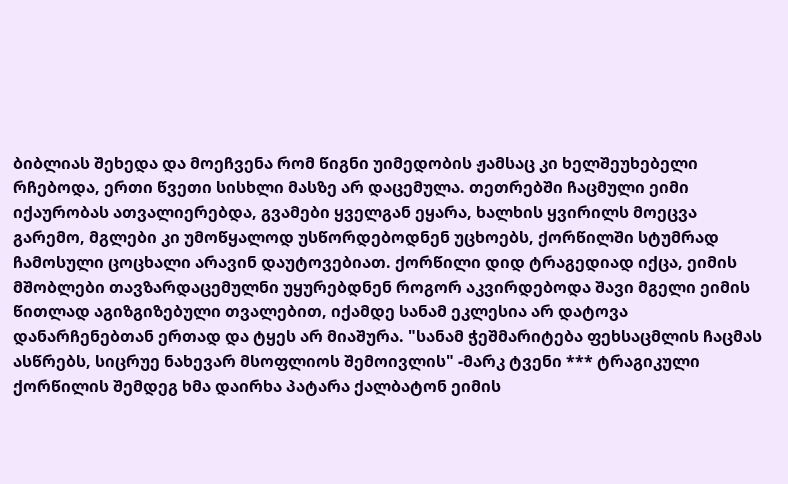ბიბლიას შეხედა და მოეჩვენა რომ წიგნი უიმედობის ჟამსაც კი ხელშეუხებელი რჩებოდა, ერთი წვეთი სისხლი მასზე არ დაცემულა. თეთრებში ჩაცმული ეიმი იქაურობას ათვალიერებდა, გვამები ყველგან ეყარა, ხალხის ყვირილს მოეცვა გარემო, მგლები კი უმოწყალოდ უსწორდებოდნენ უცხოებს, ქორწილში სტუმრად ჩამოსული ცოცხალი არავინ დაუტოვებიათ. ქორწილი დიდ ტრაგედიად იქცა, ეიმის მშობლები თავზარდაცემულნი უყურებდნენ როგორ აკვირდებოდა შავი მგელი ეიმის წითლად აგიზგიზებული თვალებით, იქამდე სანამ ეკლესია არ დატოვა დანარჩენებთან ერთად და ტყეს არ მიაშურა. "სანამ ჭეშმარიტება ფეხსაცმლის ჩაცმას ასწრებს, სიცრუე ნახევარ მსოფლიოს შემოივლის" -მარკ ტვენი *** ტრაგიკული ქორწილის შემდეგ ხმა დაირხა პატარა ქალბატონ ეიმის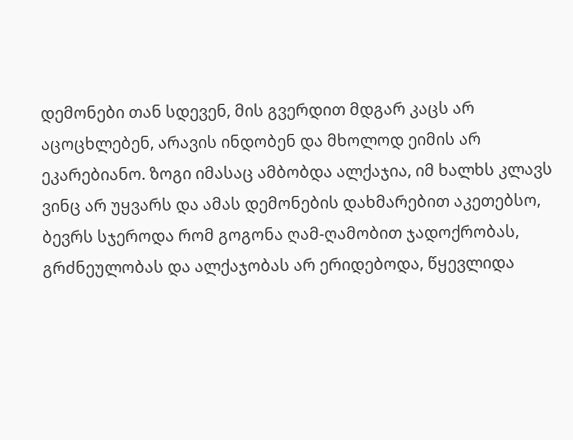დემონები თან სდევენ, მის გვერდით მდგარ კაცს არ აცოცხლებენ, არავის ინდობენ და მხოლოდ ეიმის არ ეკარებიანო. ზოგი იმასაც ამბობდა ალქაჯია, იმ ხალხს კლავს ვინც არ უყვარს და ამას დემონების დახმარებით აკეთებსო, ბევრს სჯეროდა რომ გოგონა ღამ-ღამობით ჯადოქრობას, გრძნეულობას და ალქაჯობას არ ერიდებოდა, წყევლიდა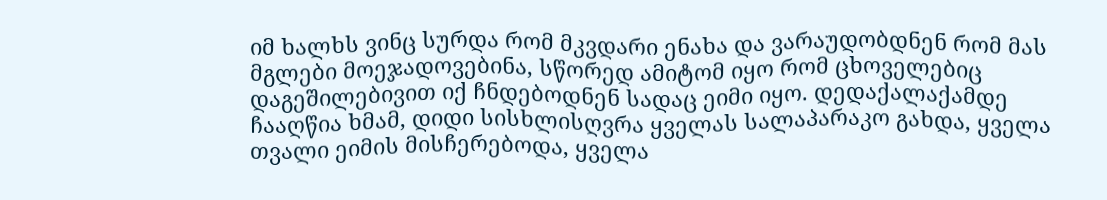იმ ხალხს ვინც სურდა რომ მკვდარი ენახა და ვარაუდობდნენ რომ მას მგლები მოეჯადოვებინა, სწორედ ამიტომ იყო რომ ცხოველებიც დაგეშილებივით იქ ჩნდებოდნენ სადაც ეიმი იყო. დედაქალაქამდე ჩააღწია ხმამ, დიდი სისხლისღვრა ყველას სალაპარაკო გახდა, ყველა თვალი ეიმის მისჩერებოდა, ყველა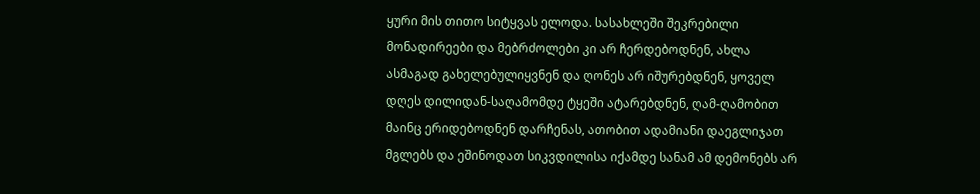ყური მის თითო სიტყვას ელოდა. სასახლეში შეკრებილი მონადირეები და მებრძოლები კი არ ჩერდებოდნენ, ახლა ასმაგად გახელებულიყვნენ და ღონეს არ იშურებდნენ, ყოველ დღეს დილიდან-საღამომდე ტყეში ატარებდნენ, ღამ-ღამობით მაინც ერიდებოდნენ დარჩენას, ათობით ადამიანი დაეგლიჯათ მგლებს და ეშინოდათ სიკვდილისა იქამდე სანამ ამ დემონებს არ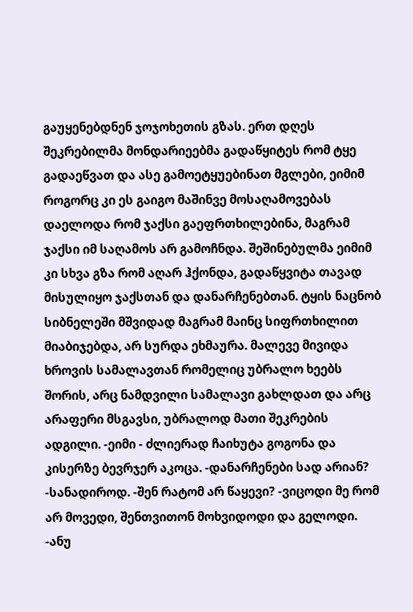გაუყენებდნენ ჯოჯოხეთის გზას. ერთ დღეს შეკრებილმა მონდარიეებმა გადაწყიტეს რომ ტყე გადაეწვათ და ასე გამოეტყუებინათ მგლები, ეიმიმ როგორც კი ეს გაიგო მაშინვე მოსაღამოვებას დაელოდა რომ ჯაქსი გაეფრთხილებინა, მაგრამ ჯაქსი იმ საღამოს არ გამოჩნდა. შეშინებულმა ეიმიმ კი სხვა გზა რომ აღარ ჰქონდა, გადაწყვიტა თავად მისულიყო ჯაქსთან და დანარჩენებთან. ტყის ნაცნობ სიბნელეში მშვიდად მაგრამ მაინც სიფრთხილით მიაბიჯებდა, არ სურდა ეხმაურა. მალევე მივიდა ხროვის სამალავთან რომელიც უბრალო ხეებს შორის, არც ნამდვილი სამალავი გახლდათ და არც არაფერი მსგავსი, უბრალოდ მათი შეკრების ადგილი. -ეიმი - ძლიერად ჩაიხუტა გოგონა და კისერზე ბევრჯერ აკოცა. -დანარჩენები სად არიან? -სანადიროდ. -შენ რატომ არ წაყევი? -ვიცოდი მე რომ არ მოვედი, შენთვითონ მოხვიდოდი და გელოდი. -ანუ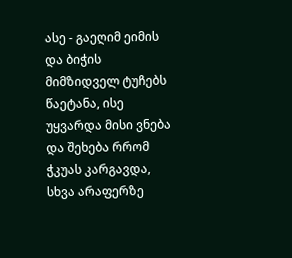ასე - გაეღიმ ეიმის და ბიჭის მიმზიდველ ტუჩებს წაეტანა, ისე უყვარდა მისი ვნება და შეხება რრომ ჭკუას კარგავდა, სხვა არაფერზე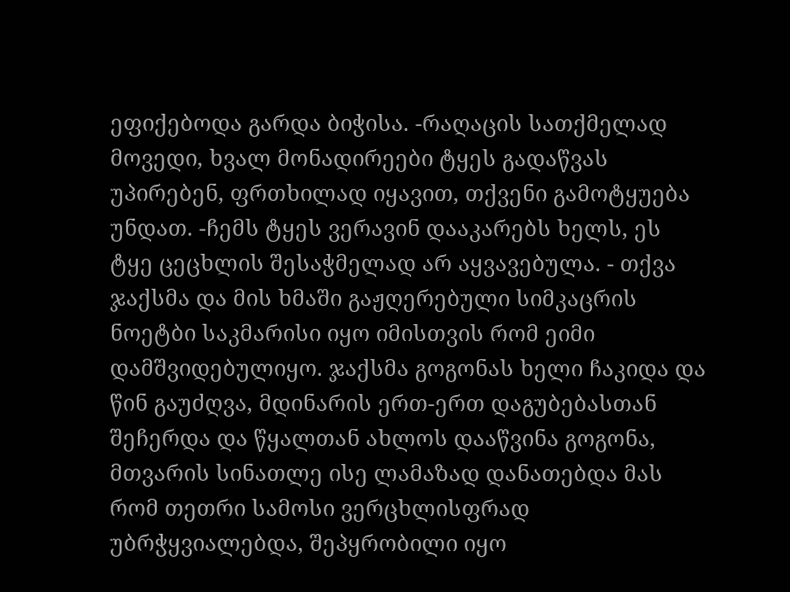ეფიქებოდა გარდა ბიჭისა. -რაღაცის სათქმელად მოვედი, ხვალ მონადირეები ტყეს გადაწვას უპირებენ, ფრთხილად იყავით, თქვენი გამოტყუება უნდათ. -ჩემს ტყეს ვერავინ დააკარებს ხელს, ეს ტყე ცეცხლის შესაჭმელად არ აყვავებულა. - თქვა ჯაქსმა და მის ხმაში გაჟღერებული სიმკაცრის ნოეტბი საკმარისი იყო იმისთვის რომ ეიმი დამშვიდებულიყო. ჯაქსმა გოგონას ხელი ჩაკიდა და წინ გაუძღვა, მდინარის ერთ-ერთ დაგუბებასთან შეჩერდა და წყალთან ახლოს დააწვინა გოგონა, მთვარის სინათლე ისე ლამაზად დანათებდა მას რომ თეთრი სამოსი ვერცხლისფრად უბრჭყვიალებდა, შეპყრობილი იყო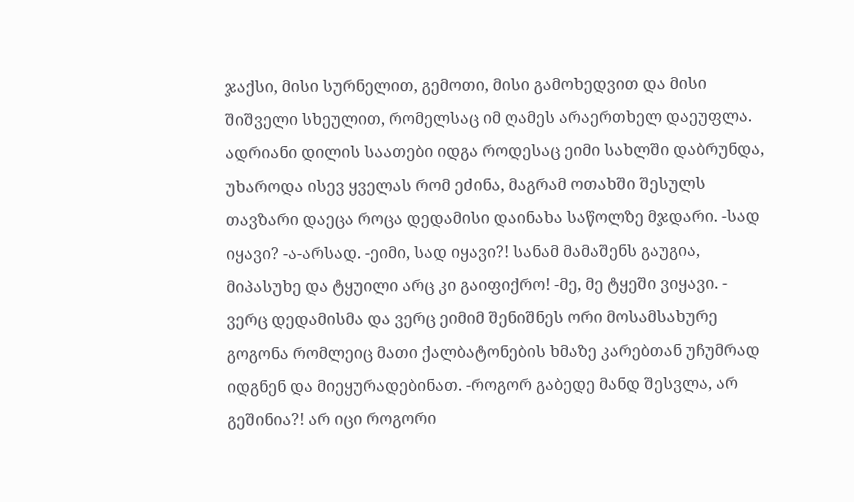ჯაქსი, მისი სურნელით, გემოთი, მისი გამოხედვით და მისი შიშველი სხეულით, რომელსაც იმ ღამეს არაერთხელ დაეუფლა. ადრიანი დილის საათები იდგა როდესაც ეიმი სახლში დაბრუნდა, უხაროდა ისევ ყველას რომ ეძინა, მაგრამ ოთახში შესულს თავზარი დაეცა როცა დედამისი დაინახა საწოლზე მჯდარი. -სად იყავი? -ა-არსად. -ეიმი, სად იყავი?! სანამ მამაშენს გაუგია, მიპასუხე და ტყუილი არც კი გაიფიქრო! -მე, მე ტყეში ვიყავი. - ვერც დედამისმა და ვერც ეიმიმ შენიშნეს ორი მოსამსახურე გოგონა რომლეიც მათი ქალბატონების ხმაზე კარებთან უჩუმრად იდგნენ და მიეყურადებინათ. -როგორ გაბედე მანდ შესვლა, არ გეშინია?! არ იცი როგორი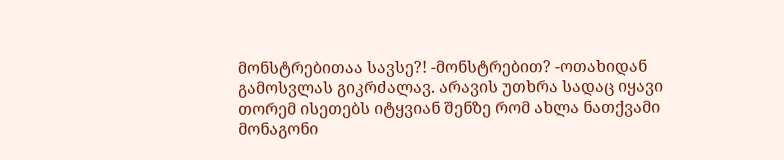მონსტრებითაა სავსე?! -მონსტრებით? -ოთახიდან გამოსვლას გიკრძალავ. არავის უთხრა სადაც იყავი თორემ ისეთებს იტყვიან შენზე რომ ახლა ნათქვამი მონაგონი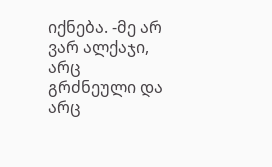იქნება. -მე არ ვარ ალქაჯი, არც გრძნეული და არც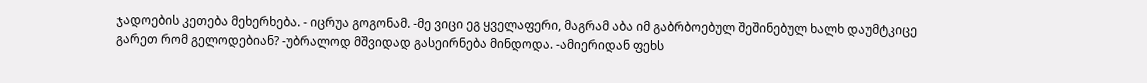ჯადოების კეთება მეხერხება. - იცრუა გოგონამ. -მე ვიცი ეგ ყველაფერი, მაგრამ აბა იმ გაბრბოებულ შეშინებულ ხალხ დაუმტკიცე გარეთ რომ გელოდებიან? -უბრალოდ მშვიდად გასეირნება მინდოდა. -ამიერიდან ფეხს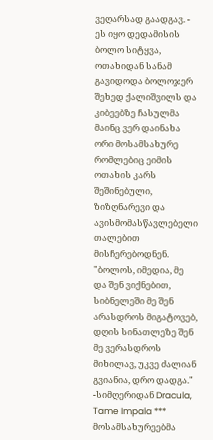ვეღარსად გაადგავ. - ეს იყო დედამისის ბოლო სიტყვა, ოთახიდან სანამ გავიდოდა ბოლოჯერ შეხედ ქალიშვილს და კიბეებზე ჩასულმა მაინც ვერ დაინახა ორი მოსამსახურე რომლებიც ეიმის ოთახის კარს შეშინებული, ზიზღნარევი და ავისმომასწავლებელი თალებით მისჩერებოდნენ. "ბოლოს, იმედია, მე და შენ ვიქნებით, სიბნელეში მე შენ არასდროს მიგატოვებ, დღის სინათლეზე შენ მე ვერასდროს მიხილავ, უკვე ძალიან გვიანია, დრო დადგა." -სიმღერიდან Dracula, Tame Impala *** მოსამსახურეებმა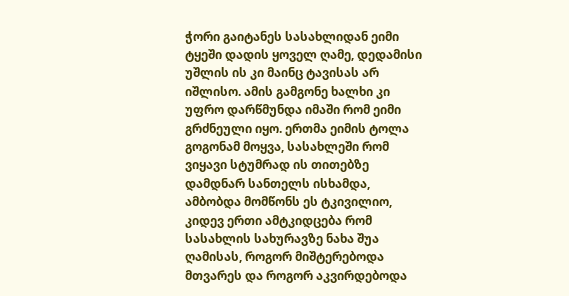ჭორი გაიტანეს სასახლიდან ეიმი ტყეში დადის ყოველ ღამე, დედამისი უშლის ის კი მაინც ტავისას არ იშლისო. ამის გამგონე ხალხი კი უფრო დარწმუნდა იმაში რომ ეიმი გრძნეული იყო. ერთმა ეიმის ტოლა გოგონამ მოყვა, სასახლეში რომ ვიყავი სტუმრად ის თითებზე დამდნარ სანთელს ისხამდა, ამბობდა მომწონს ეს ტკივილიო, კიდევ ერთი ამტკიდცება რომ სასახლის სახურავზე ნახა შუა ღამისას, როგორ მიშტერებოდა მთვარეს და როგორ აკვირდებოდა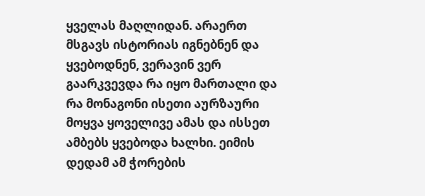ყველას მაღლიდან. არაერთ მსგავს ისტორიას იგნებნენ და ყვებოდნენ, ვერავინ ვერ გაარკვევდა რა იყო მართალი და რა მონაგონი ისეთი აურზაური მოყვა ყოველივე ამას და ისსეთ ამბებს ყვებოდა ხალხი. ეიმის დედამ ამ ჭორების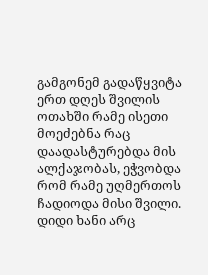გამგონემ გადაწყვიტა ერთ დღეს შვილის ოთახში რამე ისეთი მოეძებნა რაც დაადასტურებდა მის ალქაჯობას, ეჭვობდა რომ რამე უღმერთოს ჩადიოდა მისი შვილი. დიდი ხანი არც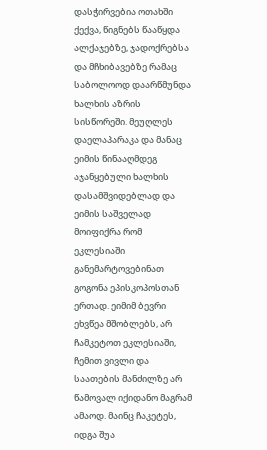დასჭირვებია ოთახში ქექვა, წიგნებს წააწყდა ალქაჯებზე, ჯადოქრებსა და მჩხიბავებზე რამაც საბოლოოდ დაარწმუნდა ხალხის აზრის სისწორეში. მეუღლეს დაელაპარაკა და მანაც ეიმის წინააღმდეგ აჯანყებული ხალხის დასამშვიდებლად და ეიმის საშველად მოიფიქრა რომ ეკლესიაში განემარტოვებინათ გოგონა ეპისკოპოსთან ერთად. ეიმიმ ბევრი ეხვწეა მშობლებს, არ ჩამკეტოთ ეკლესიაში, ჩემით ვივლი და საათების მანძილზე არ წამოვალ იქიდანო მაგრამ ამაოდ. მაინც ჩაკეტეს, იდგა შუა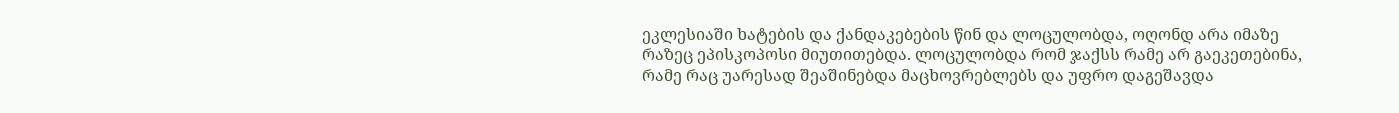ეკლესიაში ხატების და ქანდაკებების წინ და ლოცულობდა, ოღონდ არა იმაზე რაზეც ეპისკოპოსი მიუთითებდა. ლოცულობდა რომ ჯაქსს რამე არ გაეკეთებინა, რამე რაც უარესად შეაშინებდა მაცხოვრებლებს და უფრო დაგეშავდა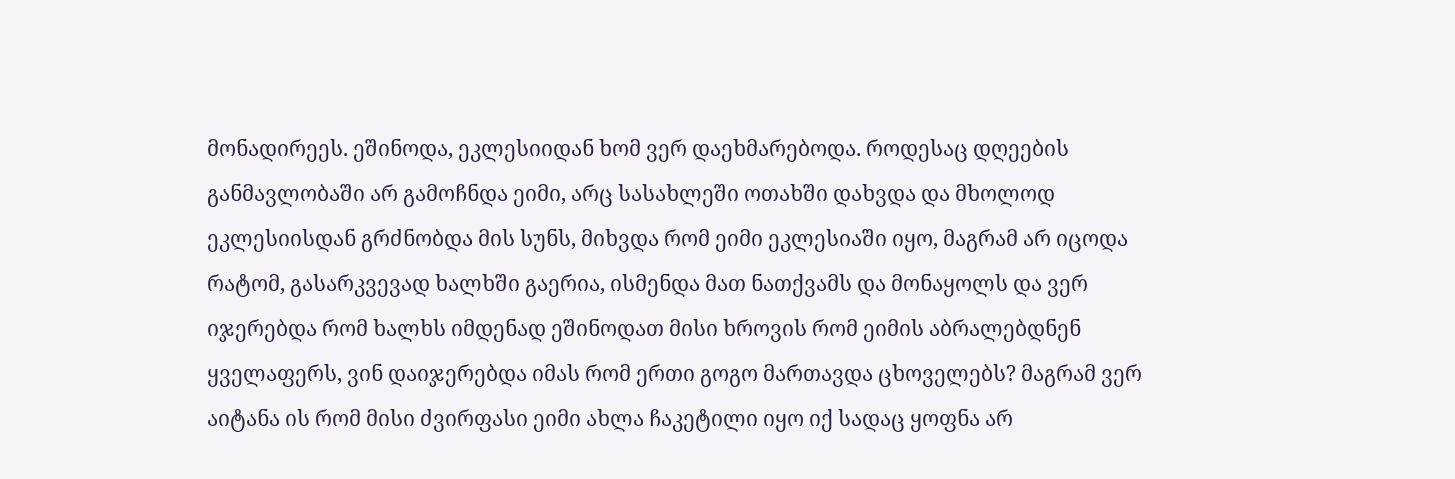მონადირეეს. ეშინოდა, ეკლესიიდან ხომ ვერ დაეხმარებოდა. როდესაც დღეების განმავლობაში არ გამოჩნდა ეიმი, არც სასახლეში ოთახში დახვდა და მხოლოდ ეკლესიისდან გრძნობდა მის სუნს, მიხვდა რომ ეიმი ეკლესიაში იყო, მაგრამ არ იცოდა რატომ, გასარკვევად ხალხში გაერია, ისმენდა მათ ნათქვამს და მონაყოლს და ვერ იჯერებდა რომ ხალხს იმდენად ეშინოდათ მისი ხროვის რომ ეიმის აბრალებდნენ ყველაფერს, ვინ დაიჯერებდა იმას რომ ერთი გოგო მართავდა ცხოველებს? მაგრამ ვერ აიტანა ის რომ მისი ძვირფასი ეიმი ახლა ჩაკეტილი იყო იქ სადაც ყოფნა არ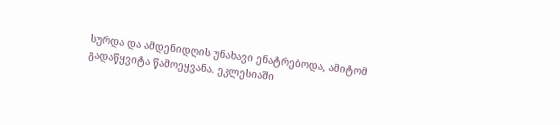სურდა და ამდენიდღის უნახავი ენატრებოდა, ამიტომ გადაწყვიტა წამოეყვანა. ეკლესიაში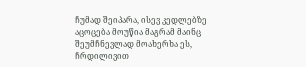ჩუმად შეიპარა, ისევ კედლებზე აცოცება მოუწია მაგრამ მაინც შეუმჩნევლად მოახერხა ეს, ჩრდილივით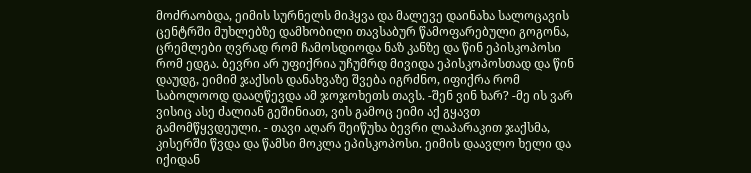მოძრაობდა, ეიმის სურნელს მიჰყვა და მალევე დაინახა სალოცავის ცენტრში მუხლებზე დამხობილი თავსაბურ წამოფარებული გოგონა, ცრემლები ღვრად რომ ჩამოსდიოდა ნაზ კანზე და წინ ეპისკოპოსი რომ ედგა. ბევრი არ უფიქრია უჩუმრდ მივიდა ეპისკოპოსთად და წინ დაუდგ, ეიმიმ ჯაქსის დანახვაზე შვება იგრძნო, იფიქრა რომ საბოლოოდ დააღწევდა ამ ჯოჯოხეთს თავს. -შენ ვინ ხარ? -მე ის ვარ ვისიც ასე ძალიან გეშინიათ, ვის გამოც ეიმი აქ გყავთ გამომწყვდეული. - თავი აღარ შეიწუხა ბევრი ლაპარაკით ჯაქსმა, კისერში წვდა და წამსი მოკლა ეპისკოპოსი. ეიმის დაავლო ხელი და იქიდან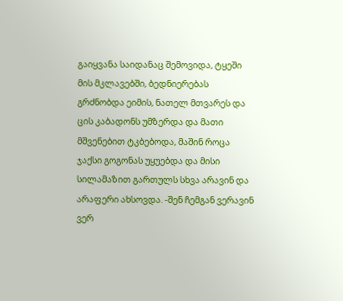გაიყვანა საიდანაც შემოვიდა, ტყეში მის მკლავებში, ბედნიერებას გრძნობდა ეიმის, ნათელ მთვარეს და ცის კაბადონს უმზერდა და მათი მშვენებით ტკბებოდა, მაშინ როცა ჯაქსი გოგონას უყუებდა და მისი სილამაზით გართულს სხვა არავინ და არაფერი ახსოვდა. -შენ ჩემგან ვერავინ ვერ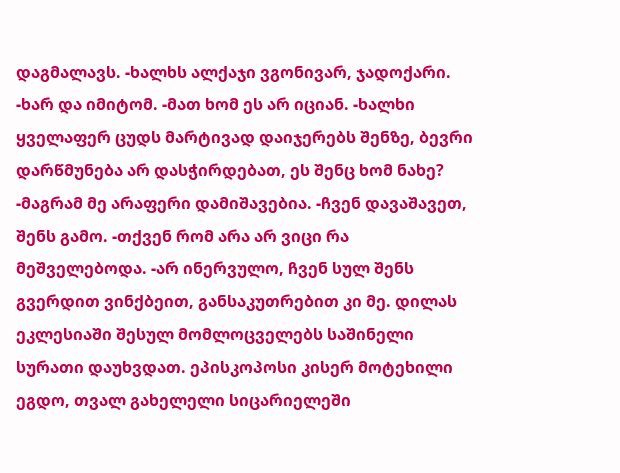დაგმალავს. -ხალხს ალქაჯი ვგონივარ, ჯადოქარი. -ხარ და იმიტომ. -მათ ხომ ეს არ იციან. -ხალხი ყველაფერ ცუდს მარტივად დაიჯერებს შენზე, ბევრი დარწმუნება არ დასჭირდებათ, ეს შენც ხომ ნახე? -მაგრამ მე არაფერი დამიშავებია. -ჩვენ დავაშავეთ, შენს გამო. -თქვენ რომ არა არ ვიცი რა მეშველებოდა. -არ ინერვულო, ჩვენ სულ შენს გვერდით ვინქბეით, განსაკუთრებით კი მე. დილას ეკლესიაში შესულ მომლოცველებს საშინელი სურათი დაუხვდათ. ეპისკოპოსი კისერ მოტეხილი ეგდო, თვალ გახელელი სიცარიელეში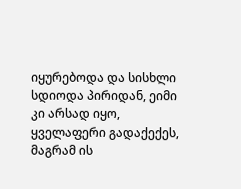იყურებოდა და სისხლი სდიოდა პირიდან, ეიმი კი არსად იყო, ყველაფერი გადაქექეს, მაგრამ ის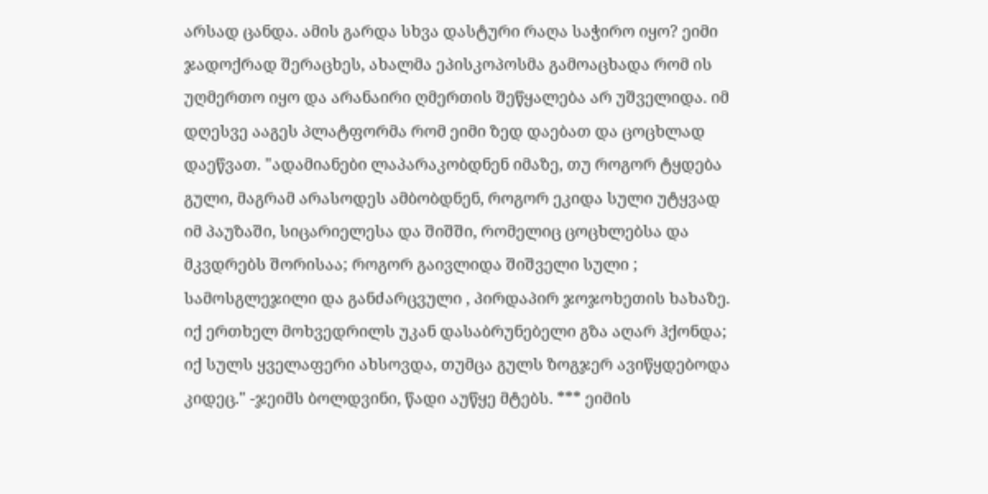არსად ცანდა. ამის გარდა სხვა დასტური რაღა საჭირო იყო? ეიმი ჯადოქრად შერაცხეს, ახალმა ეპისკოპოსმა გამოაცხადა რომ ის უღმერთო იყო და არანაირი ღმერთის შეწყალება არ უშველიდა. იმ დღესვე ააგეს პლატფორმა რომ ეიმი ზედ დაებათ და ცოცხლად დაეწვათ. "ადამიანები ლაპარაკობდნენ იმაზე, თუ როგორ ტყდება გული, მაგრამ არასოდეს ამბობდნენ, როგორ ეკიდა სული უტყვად იმ პაუზაში, სიცარიელესა და შიშში, რომელიც ცოცხლებსა და მკვდრებს შორისაა; როგორ გაივლიდა შიშველი სული ; სამოსგლეჯილი და განძარცვული , პირდაპირ ჯოჯოხეთის ხახაზე. იქ ერთხელ მოხვედრილს უკან დასაბრუნებელი გზა აღარ ჰქონდა; იქ სულს ყველაფერი ახსოვდა, თუმცა გულს ზოგჯერ ავიწყდებოდა კიდეც." -ჯეიმს ბოლდვინი, წადი აუწყე მტებს. *** ეიმის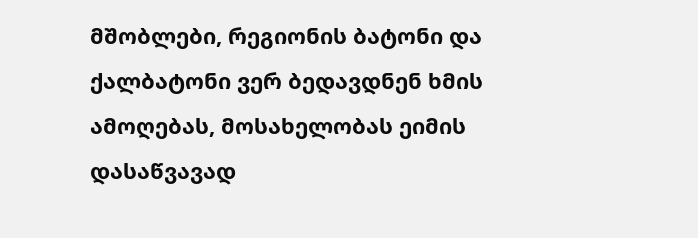მშობლები, რეგიონის ბატონი და ქალბატონი ვერ ბედავდნენ ხმის ამოღებას, მოსახელობას ეიმის დასაწვავად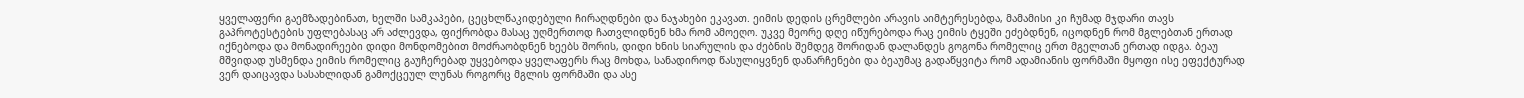ყველაფერი გაემზადებინათ, ხელში სამკაპები, ცეცხლწაკიდებული ჩირაღდნები და ნაჯახები ეკავათ. ეიმის დედის ცრემლები არავის აიმტერესებდა, მამამისი კი ჩუმად მჯდარი თავს გაპროტესტების უფლებასაც არ აძლევდა, ფიქრობდა მასაც უღმერთოდ ჩათვლიდნენ ხმა რომ ამოეღო. უკვე მეორე დღე იწურებოდა რაც ეიმის ტყეში ეძებდნენ, იცოდნენ რომ მგლებთან ერთად იქნებოდა და მონადირეები დიდი მონდომებით მოძრაობდნენ ხეებს შორის, დიდი ხნის სიარულის და ძებნის შემდეგ შორიდან დალანდეს გოგონა რომელიც ერთ მგელთან ერთად იდგა. ბეაუ მშვიდად უსმენდა ეიმის რომელიც გაუჩერებად უყვებოდა ყველაფერს რაც მოხდა, სანადიროდ წასულიყვნენ დანარჩენები და ბეაუმაც გადაწყვიტა რომ ადამიანის ფორმაში მყოფი ისე ეფექტურად ვერ დაიცავდა სასახლიდან გამოქცეულ ლუნას როგორც მგლის ფორმაში და ასე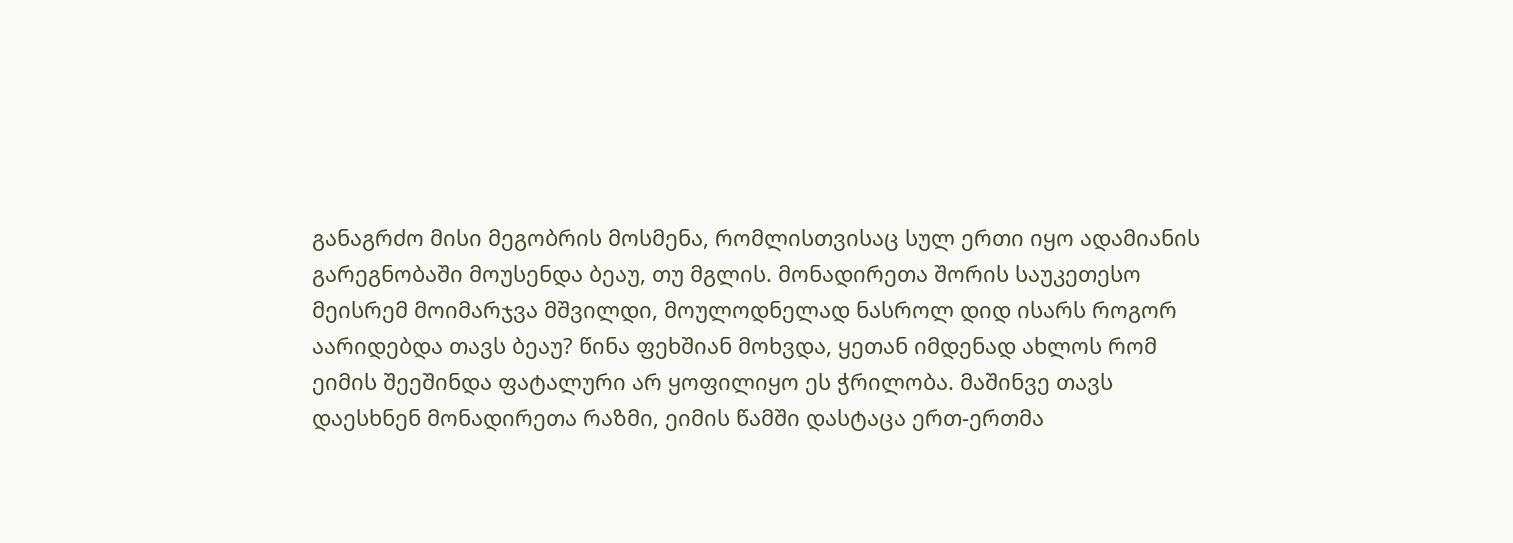განაგრძო მისი მეგობრის მოსმენა, რომლისთვისაც სულ ერთი იყო ადამიანის გარეგნობაში მოუსენდა ბეაუ, თუ მგლის. მონადირეთა შორის საუკეთესო მეისრემ მოიმარჯვა მშვილდი, მოულოდნელად ნასროლ დიდ ისარს როგორ აარიდებდა თავს ბეაუ? წინა ფეხშიან მოხვდა, ყეთან იმდენად ახლოს რომ ეიმის შეეშინდა ფატალური არ ყოფილიყო ეს ჭრილობა. მაშინვე თავს დაესხნენ მონადირეთა რაზმი, ეიმის წამში დასტაცა ერთ-ერთმა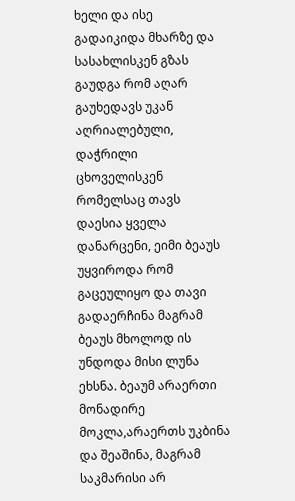ხელი და ისე გადაიკიდა მხარზე და სასახლისკენ გზას გაუდგა რომ აღარ გაუხედავს უკან აღრიალებული, დაჭრილი ცხოველისკენ რომელსაც თავს დაესია ყველა დანარცენი, ეიმი ბეაუს უყვიროდა რომ გაცეულიყო და თავი გადაერჩინა მაგრამ ბეაუს მხოლოდ ის უნდოდა მისი ლუნა ეხსნა. ბეაუმ არაერთი მონადირე მოკლა,არაერთს უკბინა და შეაშინა, მაგრამ საკმარისი არ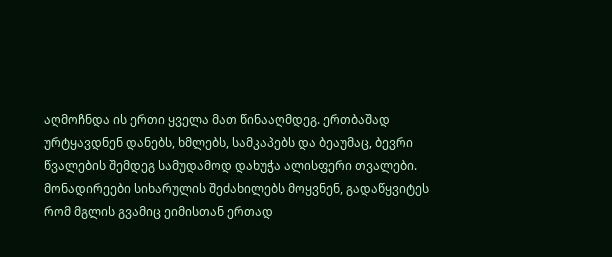აღმოჩნდა ის ერთი ყველა მათ წინააღმდეგ. ერთბაშად ურტყავდნენ დანებს, ხმლებს, სამკაპებს და ბეაუმაც, ბევრი წვალების შემდეგ სამუდამოდ დახუჭა ალისფერი თვალები. მონადირეები სიხარულის შეძახილებს მოყვნენ, გადაწყვიტეს რომ მგლის გვამიც ეიმისთან ერთად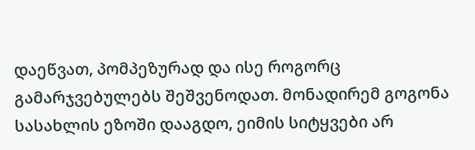დაეწვათ, პომპეზურად და ისე როგორც გამარჯვებულებს შეშვენოდათ. მონადირემ გოგონა სასახლის ეზოში დააგდო, ეიმის სიტყვები არ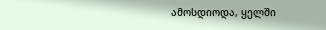ამოსდიოდა, ყელში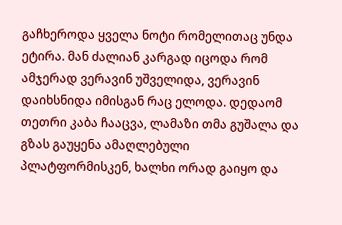გაჩხეროდა ყველა ნოტი რომელითაც უნდა ეტირა. მან ძალიან კარგად იცოდა რომ ამჯერად ვერავინ უშველიდა, ვერავინ დაიხსნიდა იმისგან რაც ელოდა. დედაომ თეთრი კაბა ჩააცვა, ლამაზი თმა გუშალა და გზას გაუყენა ამაღლებული პლატფორმისკენ, ხალხი ორად გაიყო და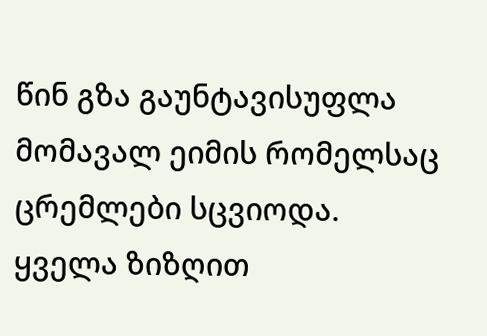წინ გზა გაუნტავისუფლა მომავალ ეიმის რომელსაც ცრემლები სცვიოდა. ყველა ზიზღით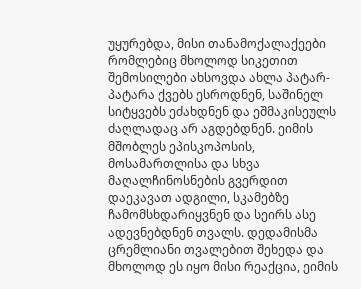უყურებდა, მისი თანამოქალაქეები რომლებიც მხოლოდ სიკეთით შემოსილები ახსოვდა ახლა პატარ-პატარა ქვებს ესროდნენ, საშინელ სიტყვებს ეძახდნენ და ეშმაკისეულს ძაღლადაც არ აგდებდნენ. ეიმის მშობლეს ეპისკოპოსის, მოსამართლისა და სხვა მაღალჩინოსნების გვერდით დაეკავათ ადგილი, სკამებზე ჩამომსხდარიყვნენ და სეირს ასე ადევნებდნენ თვალს. დედამისმა ცრემლიანი თვალებით შეხედა და მხოლოდ ეს იყო მისი რეაქცია, ეიმის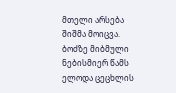მთელი არსება შიშმა მოიცვა. ბოძზე მიბმული ნებისმიერ წამს ელოდა ცეცხლის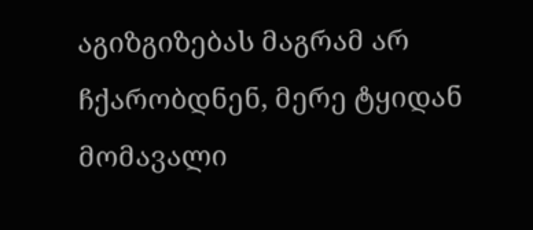აგიზგიზებას მაგრამ არ ჩქარობდნენ, მერე ტყიდან მომავალი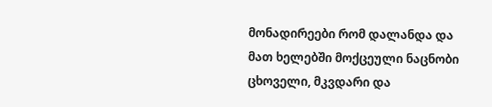მონადირეები რომ დალანდა და მათ ხელებში მოქცეული ნაცნობი ცხოველი, მკვდარი და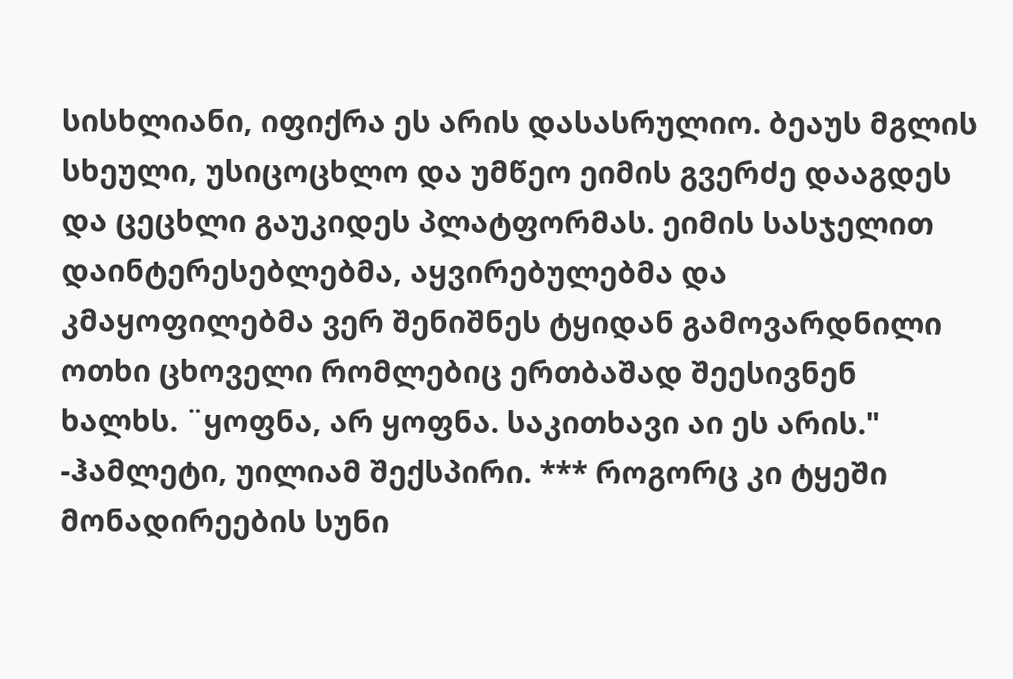სისხლიანი, იფიქრა ეს არის დასასრულიო. ბეაუს მგლის სხეული, უსიცოცხლო და უმწეო ეიმის გვერძე დააგდეს და ცეცხლი გაუკიდეს პლატფორმას. ეიმის სასჯელით დაინტერესებლებმა, აყვირებულებმა და კმაყოფილებმა ვერ შენიშნეს ტყიდან გამოვარდნილი ოთხი ცხოველი რომლებიც ერთბაშად შეესივნენ ხალხს. ¨ყოფნა, არ ყოფნა. საკითხავი აი ეს არის." -ჰამლეტი, უილიამ შექსპირი. *** როგორც კი ტყეში მონადირეების სუნი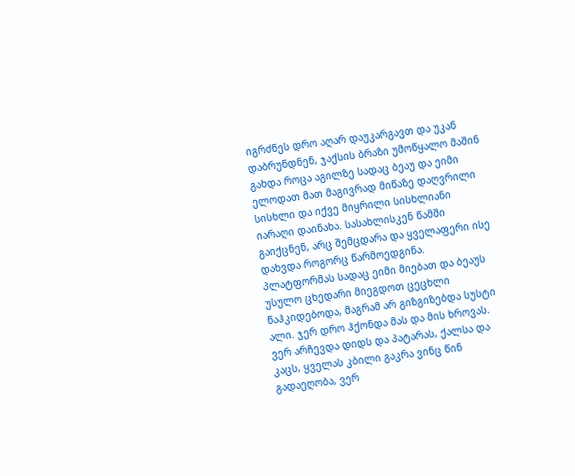იგრძნეს დრო აღარ დაუკარგავთ და უკან დაბრუნდნენ, ჯაქსის ბრაზი უმოწყალო მაშინ გახდა როცა აგილზე სადაც ბეაუ და ეიმი ელოდათ მათ მაგივრად მიწაზე დაღვრილი სისხლი და იქვე მიყრილი სისხლიანი იარაღი დაინახა. სასახლისკენ წამში გაიქცნენ, არც შემცდარა და ყველაფერი ისე დახვდა როგორც წარმოედგინა. პლატფორმას სადაც ეიმი მიებათ და ბეაუს უსულო ცხედარი მიეგდოთ ცეცხლი წაჰკიდებოდა, მაგრამ არ გიზგიზებდა სუსტი ალი. ჯერ დრო ჰქონდა მას და მის ხროვას. ვერ არჩევდა დიდს და პატარას, ქალსა და კაცს, ყველას კბილი გაკრა ვინც წინ გადაეღობა, ვერ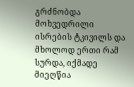გრძნობდა მოხვედრილი ისრების ტკივილს და მხოლოდ ერთი რამ სურდა, იქმადე მიეღწია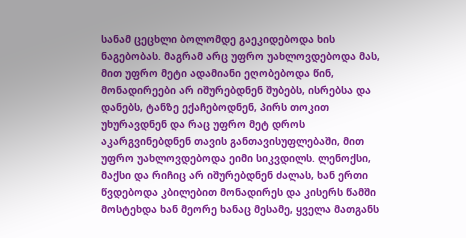სანამ ცეცხლი ბოლომდე გაეკიდებოდა ხის ნაგებობას. მაგრამ არც უფრო უახლოვდებოდა მას, მით უფრო მეტი ადამიანი ეღობებოდა წინ, მონადირეები არ იშურებდნენ შუბებს, ისრებსა და დანებს, ტანზე ექაჩებოდნენ, პირს თოკით უხურავდნენ და რაც უფრო მეტ დროს აკარგვინებდნენ თავის განთავისუფლებაში, მით უფრო უახლოვდებოდა ეიმი სიკვდილს. ლენოქსი, მაქსი და რიჩიც არ იშურებდნენ ძალას, ხან ერთი წვდებოდა კბილებით მონადირეს და კისერს წამში მოსტეხდა ხან მეორე ხანაც მესამე, ყველა მათგანს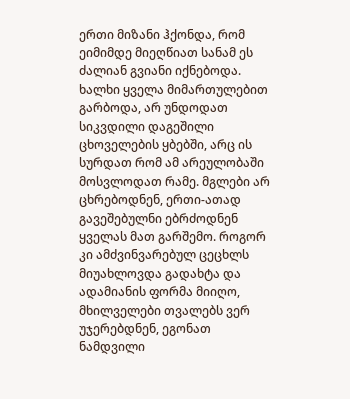ერთი მიზანი ჰქონდა, რომ ეიმიმდე მიეღწიათ სანამ ეს ძალიან გვიანი იქნებოდა. ხალხი ყველა მიმართულებით გარბოდა, არ უნდოდათ სიკვდილი დაგეშილი ცხოველების ყბებში, არც ის სურდათ რომ ამ არეულობაში მოსვლოდათ რამე. მგლები არ ცხრებოდნენ, ერთი-ათად გავეშებულნი ებრძოდნენ ყველას მათ გარშემო. როგორ კი ამძვინვარებულ ცეცხლს მიუახლოვდა გადახტა და ადამიანის ფორმა მიიღო, მხილველები თვალებს ვერ უჯერებდნენ, ეგონათ ნამდვილი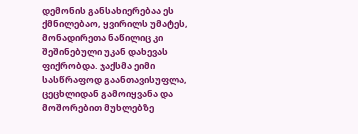დემონის განსახიერებაა ეს ქმნილებაო, ყვირილს უმატეს, მონადირეთა ნაწილიც კი შეშინებული უკან დახევას ფიქრობდა. ჯაქსმა ეიმი სასწრაფოდ გაანთავისუფლა, ცეცხლიდან გამოიყვანა და მოშორებით მუხლებზე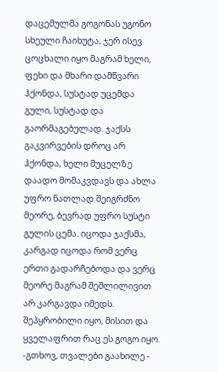დაცემულმა გოგონას უგონო სხეული ჩაიხუტა, ჯერ ისევ ცოცხალი იყო მაგრამ ხელი, ფეხი და მხარი დამწვარი ჰქონდა, სუსტად უცემდა გული, სუსტად და გაორმაგებულად. ჯაქსს გაკვირვების დროც არ ჰქონდა, ხელი მუცელზე დაადო მომაკვდავს და ახლა უფრო ნათლად შეიგრძნო მეორე, ბევრად უფრო სუსტი გულის ცემა. იცოდა ჯაქსმა, კარგად იცოდა რომ ვერც ერთი გადარჩებოდა და ვერც მეორე მაგრამ შეშლილივით არ კარგავდა იმედს. შეპყრობილი იყო, მისით და ყველაფრით რაც ეს გოგო იყო. -გთხოვ, თვალები გაახილე -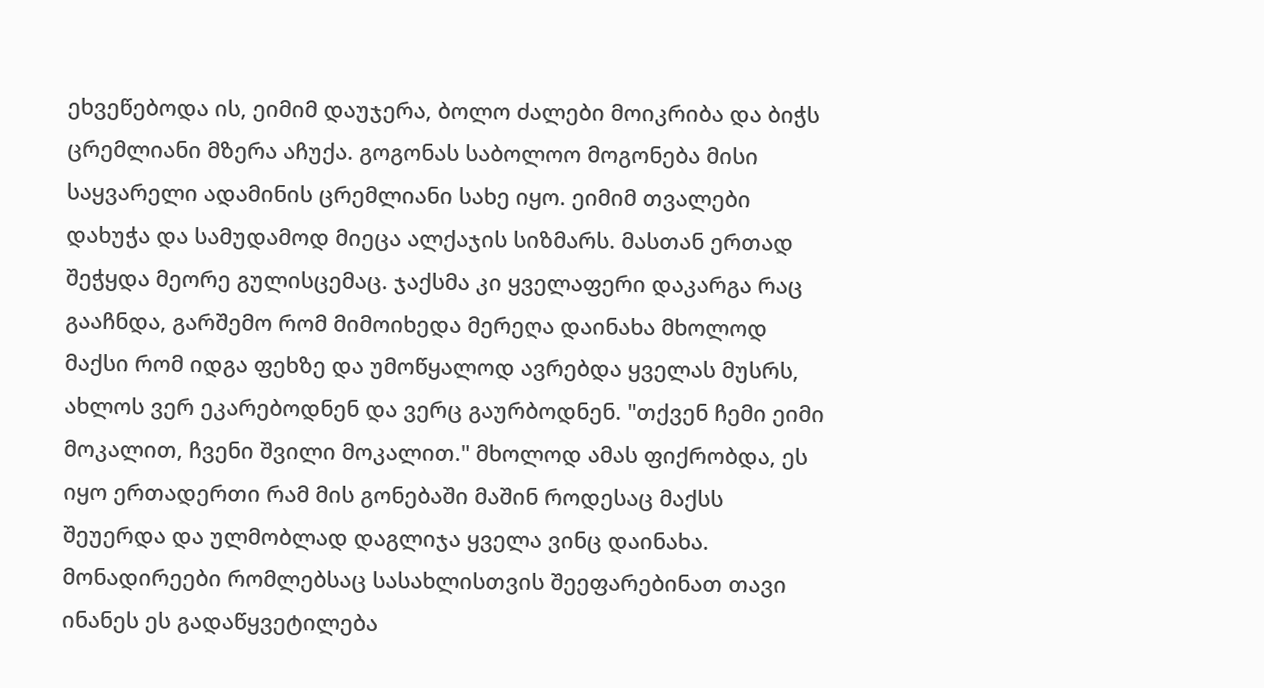ეხვეწებოდა ის, ეიმიმ დაუჯერა, ბოლო ძალები მოიკრიბა და ბიჭს ცრემლიანი მზერა აჩუქა. გოგონას საბოლოო მოგონება მისი საყვარელი ადამინის ცრემლიანი სახე იყო. ეიმიმ თვალები დახუჭა და სამუდამოდ მიეცა ალქაჯის სიზმარს. მასთან ერთად შეჭყდა მეორე გულისცემაც. ჯაქსმა კი ყველაფერი დაკარგა რაც გააჩნდა, გარშემო რომ მიმოიხედა მერეღა დაინახა მხოლოდ მაქსი რომ იდგა ფეხზე და უმოწყალოდ ავრებდა ყველას მუსრს, ახლოს ვერ ეკარებოდნენ და ვერც გაურბოდნენ. "თქვენ ჩემი ეიმი მოკალით, ჩვენი შვილი მოკალით." მხოლოდ ამას ფიქრობდა, ეს იყო ერთადერთი რამ მის გონებაში მაშინ როდესაც მაქსს შეუერდა და ულმობლად დაგლიჯა ყველა ვინც დაინახა. მონადირეები რომლებსაც სასახლისთვის შეეფარებინათ თავი ინანეს ეს გადაწყვეტილება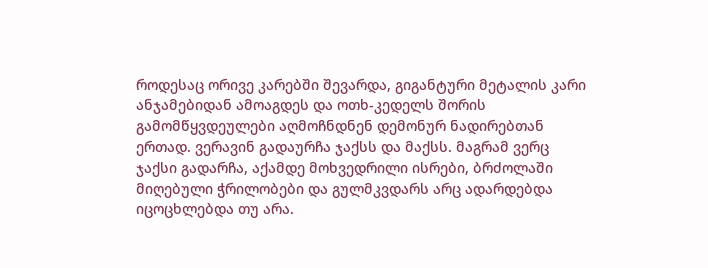როდესაც ორივე კარებში შევარდა, გიგანტური მეტალის კარი ანჯამებიდან ამოაგდეს და ოთხ-კედელს შორის გამომწყვდეულები აღმოჩნდნენ დემონურ ნადირებთან ერთად. ვერავინ გადაურჩა ჯაქსს და მაქსს. მაგრამ ვერც ჯაქსი გადარჩა, აქამდე მოხვედრილი ისრები, ბრძოლაში მიღებული ჭრილობები და გულმკვდარს არც ადარდებდა იცოცხლებდა თუ არა.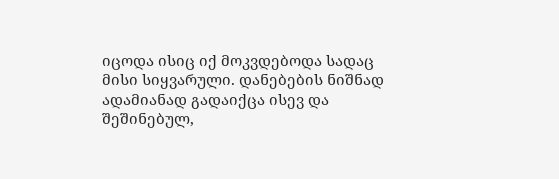იცოდა ისიც იქ მოკვდებოდა სადაც მისი სიყვარული. დანებების ნიშნად ადამიანად გადაიქცა ისევ და შეშინებულ,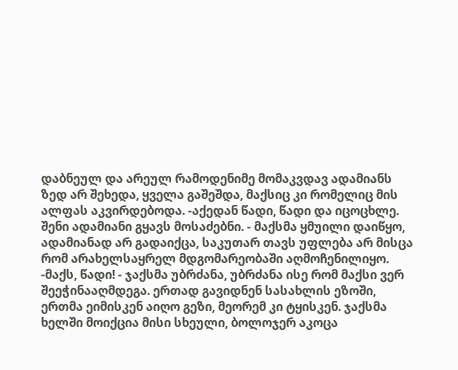დაბნეულ და არეულ რამოდენიმე მომაკვდავ ადამიანს ზედ არ შეხედა, ყველა გაშეშდა, მაქსიც კი რომელიც მის ალფას აკვირდებოდა. -აქედან წადი, წადი და იცოცხლე. შენი ადამიანი გყავს მოსაძებნი. - მაქსმა ყმუილი დაიწყო, ადამიანად არ გადაიქცა, საკუთარ თავს უფლება არ მისცა რომ არახელსაყრელ მდგომარეობაში აღმოჩენილიყო. -მაქს, წადი! - ჯაქსმა უბრძანა, უბრძანა ისე რომ მაქსი ვერ შეეჭინააღმდეგა. ერთად გავიდნენ სასახლის ეზოში, ერთმა ეიმისკენ აიღო გეზი, მეორემ კი ტყისკენ. ჯაქსმა ხელში მოიქცია მისი სხეული, ბოლოჯერ აკოცა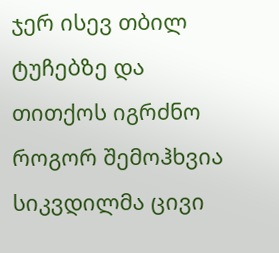ჯერ ისევ თბილ ტუჩებზე და თითქოს იგრძნო როგორ შემოჰხვია სიკვდილმა ცივი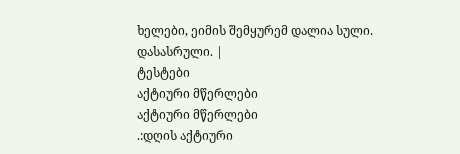ხელები, ეიმის შემყურემ დალია სული. დასასრული. |
ტესტები
აქტიური მწერლები
აქტიური მწერლები
.:დღის აქტიური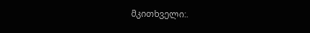მკითხველი:.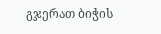გჯერათ ბიჭის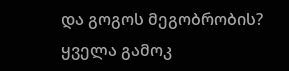და გოგოს მეგობრობის?
ყველა გამოკ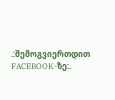.:შემოგვიერთდით FACEBOOK-ზე:.